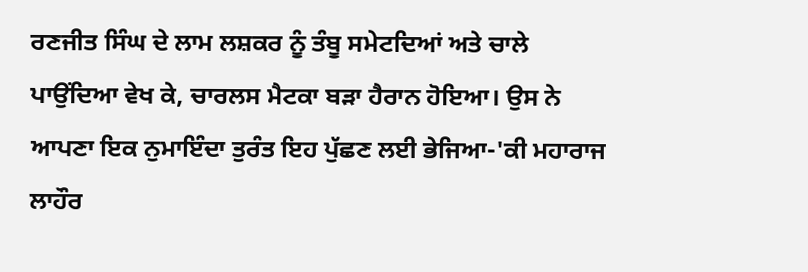ਰਣਜੀਤ ਸਿੰਘ ਦੇ ਲਾਮ ਲਸ਼ਕਰ ਨੂੰ ਤੰਬੂ ਸਮੇਟਦਿਆਂ ਅਤੇ ਚਾਲੇ ਪਾਉਂਦਿਆ ਵੇਖ ਕੇ, ਚਾਰਲਸ ਮੈਟਕਾ ਬੜਾ ਹੈਰਾਨ ਹੋਇਆ। ਉਸ ਨੇ ਆਪਣਾ ਇਕ ਨੁਮਾਇੰਦਾ ਤੁਰੰਤ ਇਹ ਪੁੱਛਣ ਲਈ ਭੇਜਿਆ-'ਕੀ ਮਹਾਰਾਜ ਲਾਹੌਰ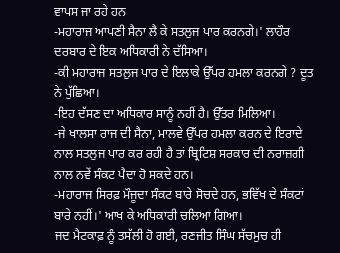ਵਾਪਸ ਜਾ ਰਹੇ ਹਨ
-ਮਹਾਰਾਜ ਆਪਣੀ ਸੈਨਾ ਲੈ ਕੇ ਸਤਲੁਜ ਪਾਰ ਕਰਨਗੇ।' ਲਾਹੌਰ ਦਰਬਾਰ ਦੇ ਇਕ ਅਧਿਕਾਰੀ ਨੇ ਦੱਸਿਆ।
-ਕੀ ਮਹਾਰਾਜ ਸਤਲੁਜ ਪਾਰ ਦੇ ਇਲਾਕੇ ਉੱਪਰ ਹਮਲਾ ਕਰਨਗੇ ? ਦੂਤ ਨੇ ਪੁੱਛਿਆ।
-ਇਹ ਦੱਸਣ ਦਾ ਅਧਿਕਾਰ ਸਾਨੂੰ ਨਹੀਂ ਹੈ। ਉੱਤਰ ਮਿਲਿਆ।
-ਜੇ ਖਾਲਸਾ ਰਾਜ ਦੀ ਸੈਨਾ, ਮਾਲਵੇ ਉੱਪਰ ਹਮਲਾ ਕਰਨ ਦੇ ਇਰਾਦੇ ਨਾਲ ਸਤਲੁਜ ਪਾਰ ਕਰ ਰਹੀ ਹੈ ਤਾਂ ਬ੍ਰਿਟਿਸ਼ ਸਰਕਾਰ ਦੀ ਨਰਾਜ਼ਗੀ ਨਾਲ ਨਵੇਂ ਸੰਕਟ ਪੈਦਾ ਹੋ ਸਕਦੇ ਹਨ।
-ਮਹਾਰਾਜ ਸਿਰਫ਼ ਮੌਜੂਦਾ ਸੰਕਟ ਬਾਰੇ ਸੋਚਦੇ ਹਨ, ਭਵਿੱਖ ਦੇ ਸੰਕਟਾਂ ਬਾਰੇ ਨਹੀਂ।' ਆਖ ਕੇ ਅਧਿਕਾਰੀ ਚਲਿਆ ਗਿਆ।
ਜਦ ਮੈਟਕਾਫ਼ ਨੂੰ ਤਸੱਲੀ ਹੋ ਗਈ, ਰਣਜੀਤ ਸਿੰਘ ਸੱਚਮੁਚ ਹੀ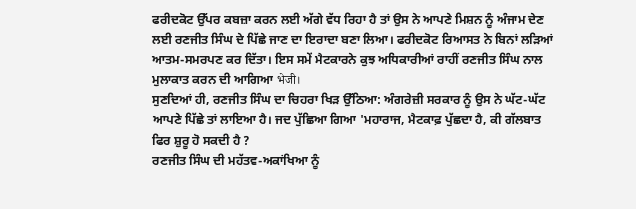ਫਰੀਦਕੋਟ ਉੱਪਰ ਕਬਜ਼ਾ ਕਰਨ ਲਈ ਅੱਗੇ ਵੱਧ ਰਿਹਾ ਹੈ ਤਾਂ ਉਸ ਨੇ ਆਪਣੇ ਮਿਸ਼ਨ ਨੂੰ ਅੰਜਾਮ ਦੇਣ ਲਈ ਰਣਜੀਤ ਸਿੰਘ ਦੇ ਪਿੱਛੇ ਜਾਣ ਦਾ ਇਰਾਦਾ ਬਣਾ ਲਿਆ। ਫਰੀਦਕੋਟ ਰਿਆਸਤ ਨੇ ਬਿਨਾਂ ਲੜਿਆਂ ਆਤਮ-ਸਮਰਪਣ ਕਰ ਦਿੱਤਾ। ਇਸ ਸਮੇਂ ਮੈਟਕਾਰਨੇ ਕੁਝ ਅਧਿਕਾਰੀਆਂ ਰਾਹੀਂ ਰਣਜੀਤ ਸਿੰਘ ਨਾਲ ਮੁਲਾਕਾਤ ਕਰਨ ਦੀ ਆਗਿਆ भेजी।
ਸੁਣਦਿਆਂ ਹੀ, ਰਣਜੀਤ ਸਿੰਘ ਦਾ ਚਿਹਰਾ ਖਿੜ ਉੱਠਿਆ: ਅੰਗਰੇਜ਼ੀ ਸਰਕਾਰ ਨੂੰ ਉਸ ਨੇ ਘੱਟ-ਘੱਟ ਆਪਣੇ ਪਿੱਛੇ ਤਾਂ ਲਾਇਆ ਹੈ। ਜਦ ਪੁੱਛਿਆ ਗਿਆ 'ਮਹਾਰਾਜ, ਮੈਟਕਾਫ਼ ਪੁੱਛਦਾ ਹੈ, ਕੀ ਗੱਲਬਾਤ ਫਿਰ ਸ਼ੁਰੂ ਹੋ ਸਕਦੀ ਹੈ ?
ਰਣਜੀਤ ਸਿੰਘ ਦੀ ਮਹੱਤਵ-ਅਕਾਂਖਿਆ ਨੂੰ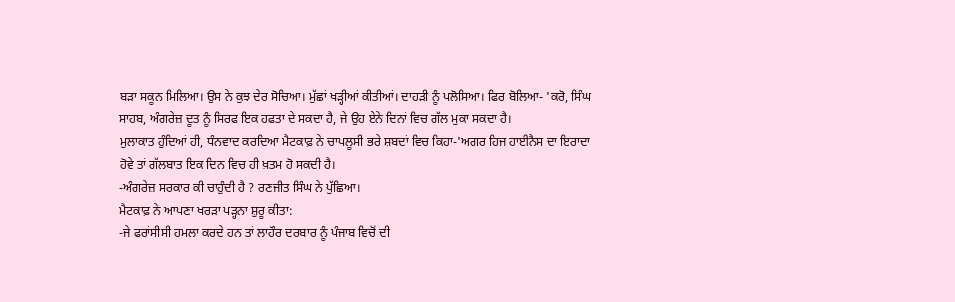ਬੜਾ ਸਕੂਨ ਮਿਲਿਆ। ਉਸ ਨੇ ਕੁਝ ਦੇਰ ਸੋਚਿਆ। ਮੁੱਛਾਂ ਖੜ੍ਹੀਆਂ ਕੀਤੀਆਂ। ਦਾਹੜੀ ਨੂੰ ਪਲੋਸਿਆ। ਫਿਰ ਬੋਲਿਆ- 'ਕਰੋ, ਸਿੰਘ ਸਾਹਬ, ਅੰਗਰੇਜ਼ ਦੂਤ ਨੂੰ ਸਿਰਫ ਇਕ ਹਫਤਾ ਦੇ ਸਕਦਾ ਹੈ, ਜੇ ਉਹ ਏਨੇ ਦਿਨਾਂ ਵਿਚ ਗੱਲ ਮੁਕਾ ਸਕਦਾ ਹੈ।
ਮੁਲਾਕਾਤ ਹੁੰਦਿਆਂ ਹੀ, ਧੰਨਵਾਦ ਕਰਦਿਆ ਮੈਟਕਾਫ਼ ਨੇ ਚਾਪਲੂਸੀ ਭਰੇ ਸ਼ਬਦਾਂ ਵਿਚ ਕਿਹਾ-'ਅਗਰ ਹਿਜ ਹਾਈਨੈਸ ਦਾ ਇਰਾਦਾ ਹੋਵੇ ਤਾਂ ਗੱਲਬਾਤ ਇਕ ਦਿਨ ਵਿਚ ਹੀ ਖ਼ਤਮ ਹੋ ਸਕਦੀ ਹੈ।
-ਅੰਗਰੇਜ਼ ਸਰਕਾਰ ਕੀ ਚਾਹੁੰਦੀ ਹੈ ? ਰਣਜੀਤ ਸਿੰਘ ਨੇ ਪੁੱਛਿਆ।
ਮੈਟਕਾਫ਼ ਨੇ ਆਪਣਾ ਖਰੜਾ ਪੜ੍ਹਨਾ ਸ਼ੁਰੂ ਕੀਤਾ:
-ਜੇ ਫਰਾਂਸੀਸੀ ਹਮਲਾ ਕਰਦੇ ਹਨ ਤਾਂ ਲਾਹੌਰ ਦਰਬਾਰ ਨੂੰ ਪੰਜਾਬ ਵਿਚੋਂ ਦੀ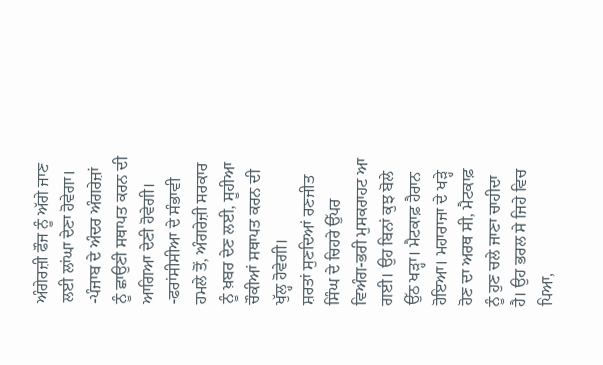ਅੰਗੇਰਜ਼ੀ ਫੌਜ ਨੂੰ ਅੱਗੇ ਜਾਣ ਲਈ ਲਾਂਘਾ ਦੇਣਾ ਹੋਵੇਗਾ।
-ਪੰਜਾਬ ਦੇ ਅੰਦਰ ਅੰਗਰੇਜ਼ਾਂ ਨੂੰ ਛਾਉਣੀ ਸਥਾਪਤ ਕਰਨ ਦੀ ਆਗਿਆ ਦੇਣੀ ਹੋਵੇਗੀ।
-ਫਰਾਂਸੀਸੀਆ ਦੇ ਸੰਭਾਵੀ ਹਮਲੇ ਤੋਂ, ਅੰਗਰੇਜ਼ੀ ਸਰਕਾਰ ਨੂੰ ਖ਼ਬਰ ਦੇਣ ਲਈ, ਸੂਹੀਆ ਚੌਕੀਆਂ ਸਥਾਪਤ ਕਰਨ ਦੀ ਖੁੱਲ੍ਹ ਹੋਵੇਗੀ।
ਸ਼ਰਤਾਂ ਸੁਣਦਿਆਂ ਰਣਜੀਤ ਸਿੰਘ ਦੇ ਚਿਹਰੇ ਉੱਪਰ ਵਿਅੰਗ-ਭਰੀ ਮੁਸਕਰਾਹਟ ਆ ਗਈ। ਉਹ ਬਿਨਾਂ ਕੁਝ ਬੋਲੇ ਉੱਠ ਖੜ੍ਹਾ। ਮੈਟਕਾਫ਼ ਹੈਰਾਨ ਹੋਇਆ। ਮਹਾਰਾਜਾ ਦੇ ਖੜ੍ਹੇ ਹੋਣ ਦਾ ਅਰਥ ਸੀ, ਮੈਟਕਾਫ਼ ਨੂੰ ਹੁਣ ਚਲੇ ਜਾਣਾ ਚਾਹੀਦਾ ਹੈ। ਉਹ ਭਰਲ ਸੇ ਜਿਹੇ ਵਿਚ ਪਿਆ,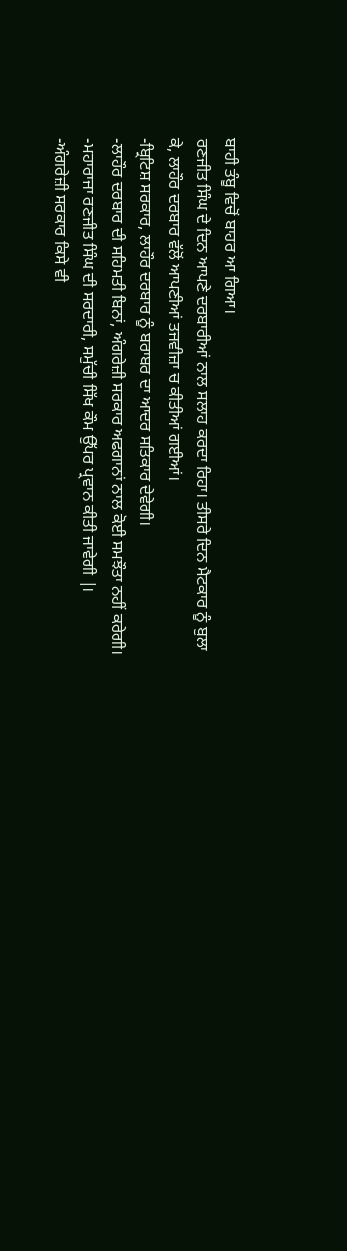ਬਾਹੀ ਤੰਬੂ ਵਿਚੋਂ ਬਾਹਰ ਆ ਗਿਆ।
ਰਣਜੀਤ ਸਿੰਘ ਦੇ ਦਿਨ ਆਪਣੇ ਦਰਬਾਰੀਆਂ ਨਾਲ ਸਲਾਹ ਕਰਦਾ ਰਿਹਾ। ਤੀਸਰੇ ਦਿਨ ਮੈਟਕਾਰ ਨੂੰ ਬੁਲਾ ਕੇ, ਲਾਹੌਰ ਦਰਬਾਰ ਵੱਲੋਂ ਆਪਣੀਆਂ ਤਜਵੀਜ਼ਾ ਚ ਕੀਤੀਆਂ ਗਈਆਂ।
-ਬ੍ਰਿਟਿਸ਼ ਸਰਕਾਰ, ਲਾਹੌਰ ਦਰਬਾਰ ਨੂੰ ਬਰਾਬਰ ਦਾ ਆਦਰ ਸਤਿਕਾਰ ਦੇਵੇਗੀ।
-ਲਾਹੌਰ ਦਰਬਾਰ ਦੀ ਸਹਿਮਤੀ ਬਿਨਾਂ, ਅੰਗਰੇਜ਼ੀ ਸਰਕਾਰ ਅਫਗਾਨਾਂ ਨਾਲ ਕੋਈ ਸਮਝੌਤਾ ਨਹੀਂ ਕਰੇਗੀ।
-ਮਹਾਰਾਜਾ ਰਣਜੀਤ ਸਿੰਘ ਦੀ ਸਰਦਾਰੀ, ਸਮੁੱਚੀ ਸਿੱਖ ਕੌਮ ਉੱਪਰ ਪ੍ਰਵਾਨ ਕੀਤੀ ਜਾਵੇਗੀ |।
-ਅੰਗਰੇਜ਼ੀ ਸਰਕਾਰ ਕਿਸੇ ਵੀ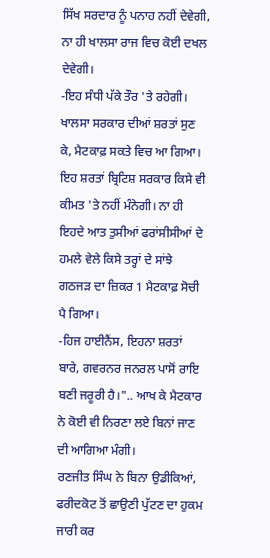ਸਿੱਖ ਸਰਦਾਰ ਨੂੰ ਪਨਾਹ ਨਹੀਂ ਦੇਵੇਗੀ, ਨਾ ਹੀ ਖਾਲਸਾ ਰਾਜ ਵਿਚ ਕੋਈ ਦਖਲ ਦੇਵੇਗੀ।
-ਇਹ ਸੰਧੀ ਪੱਕੇ ਤੌਰ 'ਤੇ ਰਹੇਗੀ।
ਖਾਲਸਾ ਸਰਕਾਰ ਦੀਆਂ ਸ਼ਰਤਾਂ ਸੁਣ ਕੇ, ਮੈਟਕਾਫ਼ ਸਕਤੇ ਵਿਚ ਆ ਗਿਆ। ਇਹ ਸ਼ਰਤਾਂ ਬ੍ਰਿਟਿਸ਼ ਸਰਕਾਰ ਕਿਸੇ ਵੀ ਕੀਮਤ 'ਤੇ ਨਹੀਂ ਮੰਨੇਗੀ। ਨਾ ਹੀ ਇਹਦੇ ਆਤ ਤੁਸੀਆਂ ਫਰਾਂਸੀਸੀਆਂ ਦੇ ਹਮਲੇ ਵੇਲੇ ਕਿਸੇ ਤਰ੍ਹਾਂ ਦੇ ਸਾਂਝੇ ਗਠਜੜ ਦਾ ਜ਼ਿਕਰ 1 ਮੈਟਕਾਫ਼ ਸੋਚੀ ਪੈ ਗਿਆ।
-ਹਿਜ ਹਾਈਨੈਂਸ, ਇਹਨਾ ਸ਼ਰਤਾਂ ਬਾਰੇ, ਗਵਰਨਰ ਜਨਰਲ ਪਾਸੋਂ ਰਾਇ ਬਣੀ ਜਰੂਰੀ ਹੈ।".. ਆਖ ਕੇ ਮੈਟਕਾਰ ਨੇ ਕੋਈ ਵੀ ਨਿਰਣਾ ਲਏ ਬਿਨਾਂ ਜਾਣ ਦੀ ਆਗਿਆ ਮੰਗੀ।
ਰਣਜੀਤ ਸਿੰਘ ਨੇ ਬਿਨਾ ਉਡੀਕਿਆਂ, ਫਰੀਦਕੋਟ ਤੋਂ ਛਾਉਣੀ ਪੁੱਟਣ ਦਾ ਹੁਕਮ ਜਾਰੀ ਕਰ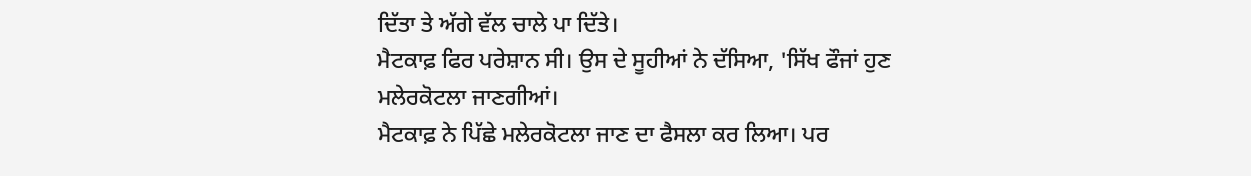ਦਿੱਤਾ ਤੇ ਅੱਗੇ ਵੱਲ ਚਾਲੇ ਪਾ ਦਿੱਤੇ।
ਮੈਟਕਾਫ਼ ਫਿਰ ਪਰੇਸ਼ਾਨ ਸੀ। ਉਸ ਦੇ ਸੂਹੀਆਂ ਨੇ ਦੱਸਿਆ, 'ਸਿੱਖ ਫੌਜਾਂ ਹੁਣ ਮਲੇਰਕੋਟਲਾ ਜਾਣਗੀਆਂ।
ਮੈਟਕਾਫ਼ ਨੇ ਪਿੱਛੇ ਮਲੇਰਕੋਟਲਾ ਜਾਣ ਦਾ ਫੈਸਲਾ ਕਰ ਲਿਆ। ਪਰ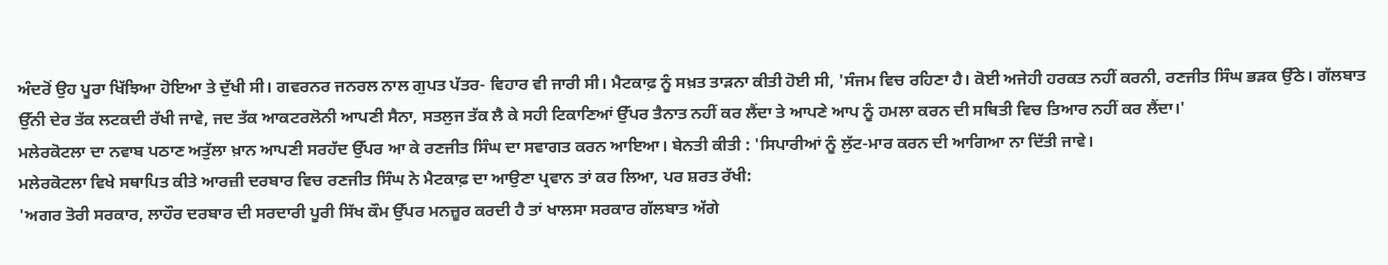ਅੰਦਰੋਂ ਉਹ ਪੂਰਾ ਖਿੱਝਿਆ ਹੋਇਆ ਤੇ ਦੁੱਖੀ ਸੀ। ਗਵਰਨਰ ਜਨਰਲ ਨਾਲ ਗੁਪਤ ਪੱਤਰ- ਵਿਹਾਰ ਵੀ ਜਾਰੀ ਸੀ। ਮੈਟਕਾਫ਼ ਨੂੰ ਸਖ਼ਤ ਤਾੜਨਾ ਕੀਤੀ ਹੋਈ ਸੀ, 'ਸੰਜਮ ਵਿਚ ਰਹਿਣਾ ਹੈ। ਕੋਈ ਅਜੇਹੀ ਹਰਕਤ ਨਹੀਂ ਕਰਨੀ, ਰਣਜੀਤ ਸਿੰਘ ਭੜਕ ਉੱਠੇ। ਗੱਲਬਾਤ ਉੱਨੀ ਦੇਰ ਤੱਕ ਲਟਕਦੀ ਰੱਖੀ ਜਾਵੇ, ਜਦ ਤੱਕ ਆਕਟਰਲੋਨੀ ਆਪਣੀ ਸੈਨਾ, ਸਤਲੁਜ ਤੱਕ ਲੈ ਕੇ ਸਹੀ ਟਿਕਾਣਿਆਂ ਉੱਪਰ ਤੈਨਾਤ ਨਹੀਂ ਕਰ ਲੈਂਦਾ ਤੇ ਆਪਣੇ ਆਪ ਨੂੰ ਹਮਲਾ ਕਰਨ ਦੀ ਸਥਿਤੀ ਵਿਚ ਤਿਆਰ ਨਹੀਂ ਕਰ ਲੈਂਦਾ।'
ਮਲੇਰਕੋਟਲਾ ਦਾ ਨਵਾਬ ਪਠਾਣ ਅਤੁੱਲਾ ਖ਼ਾਨ ਆਪਣੀ ਸਰਹੱਦ ਉੱਪਰ ਆ ਕੇ ਰਣਜੀਤ ਸਿੰਘ ਦਾ ਸਵਾਗਤ ਕਰਨ ਆਇਆ। ਬੇਨਤੀ ਕੀਤੀ : 'ਸਿਪਾਰੀਆਂ ਨੂੰ ਲੁੱਟ-ਮਾਰ ਕਰਨ ਦੀ ਆਗਿਆ ਨਾ ਦਿੱਤੀ ਜਾਵੇ।
ਮਲੇਰਕੋਟਲਾ ਵਿਖੇ ਸਥਾਪਿਤ ਕੀਤੇ ਆਰਜ਼ੀ ਦਰਬਾਰ ਵਿਚ ਰਣਜੀਤ ਸਿੰਘ ਨੇ ਮੈਟਕਾਫ਼ ਦਾ ਆਉਣਾ ਪ੍ਰਵਾਨ ਤਾਂ ਕਰ ਲਿਆ, ਪਰ ਸ਼ਰਤ ਰੱਖੀ:
'ਅਗਰ ਤੋਰੀ ਸਰਕਾਰ, ਲਾਹੌਰ ਦਰਬਾਰ ਦੀ ਸਰਦਾਰੀ ਪੂਰੀ ਸਿੱਖ ਕੌਮ ਉੱਪਰ ਮਨਜ਼ੂਰ ਕਰਦੀ ਹੈ ਤਾਂ ਖਾਲਸਾ ਸਰਕਾਰ ਗੱਲਬਾਤ ਅੱਗੇ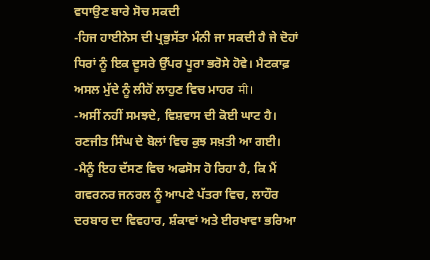ਵਧਾਉਣ ਬਾਰੇ ਸੋਚ ਸਕਦੀ
-ਹਿਜ ਹਾਈਨੇਸ ਦੀ ਪ੍ਰਭੁਸੱਤਾ ਮੰਨੀ ਜਾ ਸਕਦੀ ਹੈ ਜੇ ਦੋਹਾਂ ਧਿਰਾਂ ਨੂੰ ਇਕ ਦੂਸਰੇ ਉੱਪਰ ਪੂਰਾ ਭਰੋਸੇ ਹੋਵੇ। ਮੈਟਕਾਫ਼ ਅਸਲ ਮੁੱਦੇ ਨੂੰ ਲੀਹੋਂ ਲਾਹੁਣ ਵਿਚ ਮਾਹਰ मी।
-ਅਸੀਂ ਨਹੀਂ ਸਮਝਦੇ, ਵਿਸ਼ਵਾਸ ਦੀ ਕੋਈ ਘਾਟ ਹੈ। ਰਣਜੀਤ ਸਿੰਘ ਦੇ ਬੋਲਾਂ ਵਿਚ ਕੁਝ ਸਖ਼ਤੀ ਆ ਗਈ।
-ਮੈਨੂੰ ਇਹ ਦੱਸਣ ਵਿਚ ਅਫਸੋਸ ਹੋ ਰਿਹਾ ਹੈ, ਕਿ ਮੈਂ ਗਵਰਨਰ ਜਨਰਲ ਨੂੰ ਆਪਣੇ ਪੱਤਰਾ ਵਿਚ, ਲਾਹੌਰ ਦਰਬਾਰ ਦਾ ਵਿਵਹਾਰ, ਸ਼ੰਕਾਵਾਂ ਅਤੇ ਈਰਖਾਵਾ ਭਰਿਆ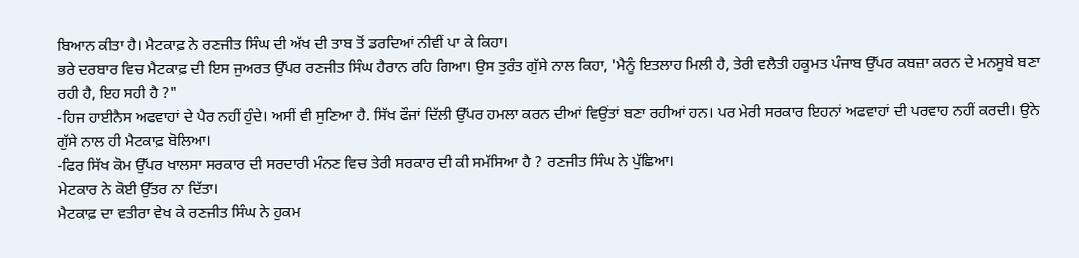ਬਿਆਨ ਕੀਤਾ ਹੈ। ਮੈਟਕਾਫ਼ ਨੇ ਰਣਜੀਤ ਸਿੰਘ ਦੀ ਅੱਖ ਦੀ ਤਾਬ ਤੋਂ ਡਰਦਿਆਂ ਨੀਵੀਂ ਪਾ ਕੇ ਕਿਹਾ।
ਭਰੇ ਦਰਬਾਰ ਵਿਚ ਮੈਟਕਾਫ਼ ਦੀ ਇਸ ਜੁਅਰਤ ਉੱਪਰ ਰਣਜੀਤ ਸਿੰਘ ਹੈਰਾਨ ਰਹਿ ਗਿਆ। ਉਸ ਤੁਰੰਤ ਗੁੱਸੇ ਨਾਲ ਕਿਹਾ, 'ਮੈਨੂੰ ਇਤਲਾਹ ਮਿਲੀ ਹੈ, ਤੇਰੀ ਵਲੈਤੀ ਹਕੂਮਤ ਪੰਜਾਬ ਉੱਪਰ ਕਬਜ਼ਾ ਕਰਨ ਦੇ ਮਨਸੂਬੇ ਬਣਾ ਰਹੀ ਹੈ, ਇਹ ਸਹੀ ਹੈ ?"
-ਹਿਜ ਹਾਈਨੈਸ ਅਫਵਾਹਾਂ ਦੇ ਪੈਰ ਨਹੀਂ ਹੁੰਦੇ। ਅਸੀਂ ਵੀ ਸੁਣਿਆ ਹੈ. ਸਿੱਖ ਫੌਜਾਂ ਦਿੱਲੀ ਉੱਪਰ ਹਮਲਾ ਕਰਨ ਦੀਆਂ ਵਿਉਂਤਾਂ ਬਣਾ ਰਹੀਆਂ ਹਨ। ਪਰ ਮੇਰੀ ਸਰਕਾਰ ਇਹਨਾਂ ਅਫਵਾਹਾਂ ਦੀ ਪਰਵਾਹ ਨਹੀਂ ਕਰਦੀ। ਉਨੇ ਗੁੱਸੇ ਨਾਲ ਹੀ ਮੈਟਕਾਫ਼ ਬੋਲਿਆ।
-ਫਿਰ ਸਿੱਖ ਕੋਮ ਉੱਪਰ ਖਾਲਸਾ ਸਰਕਾਰ ਦੀ ਸਰਦਾਰੀ ਮੰਨਣ ਵਿਚ ਤੇਰੀ ਸਰਕਾਰ ਦੀ ਕੀ ਸਮੱਸਿਆ ਹੈ ? ਰਣਜੀਤ ਸਿੰਘ ਨੇ ਪੁੱਛਿਆ।
ਮੇਟਕਾਰ ਨੇ ਕੋਈ ਉੱਤਰ ਨਾ ਦਿੱਤਾ।
ਮੈਟਕਾਫ਼ ਦਾ ਵਤੀਰਾ ਵੇਖ ਕੇ ਰਣਜੀਤ ਸਿੰਘ ਨੇ ਹੁਕਮ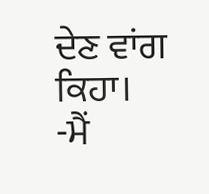ਦੇਣ ਵਾਂਗ ਕਿਹਾ।
-ਮੈਂ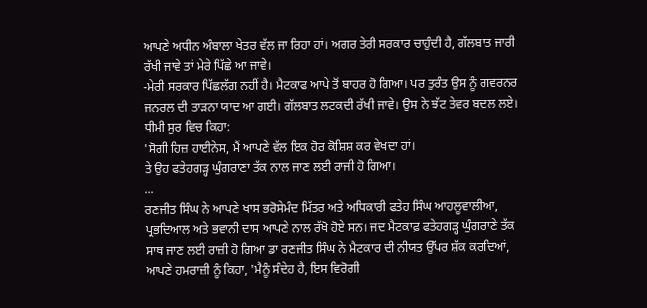ਆਪਣੇ ਅਧੀਨ ਅੰਬਾਲਾ ਖੇਤਰ ਵੱਲ ਜਾ ਰਿਹਾ ਹਾਂ। ਅਗਰ ਤੇਰੀ ਸਰਕਾਰ ਚਾਹੁੰਦੀ ਹੈ, ਗੱਲਬਾਤ ਜਾਰੀ ਰੱਖੀ ਜਾਵੇ ਤਾਂ ਮੇਰੇ ਪਿੱਛੇ ਆ ਜਾਵੇ।
-ਮੇਰੀ ਸਰਕਾਰ ਪਿੱਛਲੱਗ ਨਹੀਂ ਹੈ। ਮੈਟਕਾਫ ਆਪੇ ਤੋਂ ਬਾਹਰ ਹੋ ਗਿਆ। ਪਰ ਤੁਰੰਤ ਉਸ ਨੂੰ ਗਵਰਨਰ ਜਨਰਲ ਦੀ ਤਾੜਨਾ ਯਾਦ ਆ ਗਈ। ਗੱਲਬਾਤ ਲਟਕਦੀ ਰੱਖੀ ਜਾਵੇ। ਉਸ ਨੇ ਝੱਟ ਤੇਵਰ ਬਦਲ ਲਏ। ਧੀਮੀ ਸੁਰ ਵਿਚ ਕਿਹਾ:
'ਸੋਗੀ ਹਿਜ਼ ਹਾਈਨੇਸ, ਮੈਂ ਆਪਣੇ ਵੱਲ ਇਕ ਹੋਰ ਕੋਸ਼ਿਸ਼ ਕਰ ਵੇਖਦਾ ਹਾਂ।
ਤੇ ਉਹ ਫਤੇਹਗੜ੍ਹ ਘੁੰਗਰਾਣਾ ਤੱਕ ਨਾਲ ਜਾਣ ਲਈ ਰਾਜੀ ਹੋ ਗਿਆ।
...
ਰਣਜੀਤ ਸਿੰਘ ਨੇ ਆਪਣੇ ਖਾਸ ਭਰੋਸੇਮੰਦ ਮਿੱਤਰ ਅਤੇ ਅਧਿਕਾਰੀ ਫਤੇਹ ਸਿੰਘ ਆਹਲੂਵਾਲੀਆ, ਪ੍ਰਭਦਿਆਲ ਅਤੇ ਭਵਾਨੀ ਦਾਸ ਆਪਣੇ ਨਾਲ ਰੱਖੋ ਹੋਏ ਸਨ। ਜਦ ਮੈਟਕਾਫ਼ ਫਤੇਹਗੜ੍ਹ ਘੁੰਗਰਾਣੇ ਤੱਕ ਸਾਥ ਜਾਣ ਲਈ ਰਾਜ਼ੀ ਹੋ ਗਿਆ ਡਾ ਰਣਜੀਤ ਸਿੰਘ ਨੇ ਮੈਟਕਾਰ ਦੀ ਨੀਯਤ ਉੱਪਰ ਸ਼ੱਕ ਕਰਦਿਆਂ, ਆਪਣੇ ਹਮਰਾਜ਼ੀ ਨੂੰ ਕਿਹਾ, 'ਮੈਨੂੰ ਸੰਦੇਹ ਹੈ, ਇਸ ਵਿਰੋਗੀ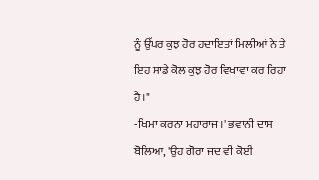ਨੂੰ ਉੱਪਰ ਕੁਝ ਹੋਰ ਹਦਾਇਤਾਂ ਮਿਲੀਆਂ ਨੇ ਤੇ ਇਹ ਸਾਡੇ ਕੋਲ ਕੁਝ ਹੋਰ ਵਿਖਾਵਾ ਕਰ ਰਿਹਾ ਹੈ।"
-ਖਿਮਾ ਕਰਨਾ ਮਹਾਰਾਜ।' ਭਵਾਨੀ ਦਾਸ ਬੋਲਿਆ, 'ਉਹ ਗੋਰਾ ਜਦ ਵੀ ਕੋਈ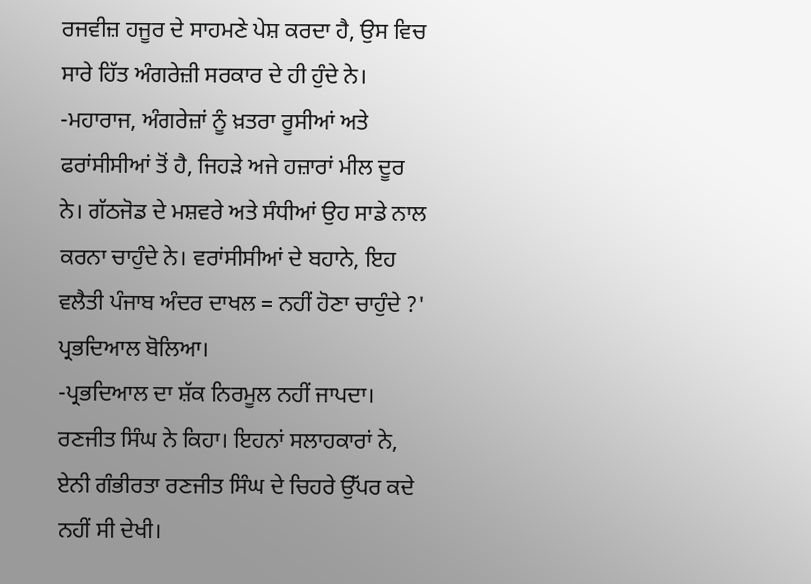ਰਜਵੀਜ਼ ਹਜੂਰ ਦੇ ਸਾਹਮਣੇ ਪੇਸ਼ ਕਰਦਾ ਹੈ, ਉਸ ਵਿਚ ਸਾਰੇ ਹਿੱਤ ਅੰਗਰੇਜ਼ੀ ਸਰਕਾਰ ਦੇ ਹੀ ਹੁੰਦੇ ਨੇ।
-ਮਹਾਰਾਜ, ਅੰਗਰੇਜ਼ਾਂ ਨੂੰ ਖ਼ਤਰਾ ਰੂਸੀਆਂ ਅਤੇ ਫਰਾਂਸੀਸੀਆਂ ਤੋਂ ਹੈ, ਜਿਹੜੇ ਅਜੇ ਹਜ਼ਾਰਾਂ ਮੀਲ ਦੂਰ ਨੇ। ਗੱਠਜੋਡ ਦੇ ਮਸ਼ਵਰੇ ਅਤੇ ਸੰਧੀਆਂ ਉਹ ਸਾਡੇ ਨਾਲ ਕਰਨਾ ਚਾਹੁੰਦੇ ਨੇ। ਵਰਾਂਸੀਸੀਆਂ ਦੇ ਬਹਾਨੇ, ਇਹ ਵਲੈਤੀ ਪੰਜਾਬ ਅੰਦਰ ਦਾਖਲ = ਨਹੀਂ ਹੋਣਾ ਚਾਹੁੰਦੇ ?' ਪ੍ਰਭਦਿਆਲ ਬੋਲਿਆ।
-ਪ੍ਰਭਦਿਆਲ ਦਾ ਸ਼ੱਕ ਨਿਰਮੂਲ ਨਹੀਂ ਜਾਪਦਾ। ਰਣਜੀਤ ਸਿੰਘ ਨੇ ਕਿਹਾ। ਇਹਨਾਂ ਸਲਾਹਕਾਰਾਂ ਨੇ, ਏਨੀ ਗੰਭੀਰਤਾ ਰਣਜੀਤ ਸਿੰਘ ਦੇ ਚਿਹਰੇ ਉੱਪਰ ਕਦੇ ਨਹੀਂ ਸੀ ਦੇਖੀ।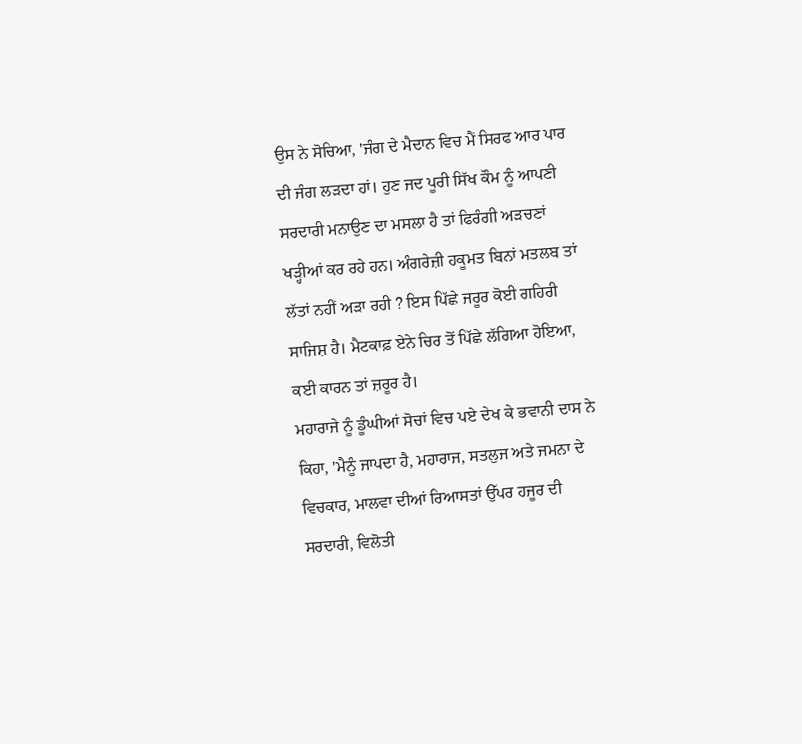ਉਸ ਨੇ ਸੋਚਿਆ, 'ਜੰਗ ਦੇ ਮੈਦਾਨ ਵਿਚ ਮੈਂ ਸਿਰਫ ਆਰ ਪਾਰ ਦੀ ਜੰਗ ਲੜਦਾ ਹਾਂ। ਹੁਣ ਜਦ ਪੂਰੀ ਸਿੱਖ ਕੌਮ ਨੂੰ ਆਪਣੀ ਸਰਦਾਰੀ ਮਨਾਉਣ ਦਾ ਮਸਲਾ ਹੈ ਤਾਂ ਫਿਰੰਗੀ ਅੜਚਣਾਂ ਖੜ੍ਹੀਆਂ ਕਰ ਰਹੇ ਹਨ। ਅੰਗਰੇਜ਼ੀ ਹਕੂਮਤ ਬਿਨਾਂ ਮਤਲਬ ਤਾਂ ਲੱਤਾਂ ਨਹੀਂ ਅੜਾ ਰਹੀ ? ਇਸ ਪਿੱਛੇ ਜਰੂਰ ਕੋਈ ਗਹਿਰੀ ਸਾਜਿਸ਼ ਹੈ। ਮੈਟਕਾਫ਼ ਏਨੇ ਚਿਰ ਤੋਂ ਪਿੱਛੇ ਲੱਗਿਆ ਹੋਇਆ, ਕਈ ਕਾਰਨ ਤਾਂ ਜ਼ਰੂਰ ਹੈ।
ਮਹਾਰਾਜੇ ਨੂੰ ਡੂੰਘੀਆਂ ਸੋਚਾਂ ਵਿਚ ਪਏ ਦੇਖ ਕੇ ਭਵਾਨੀ ਦਾਸ ਨੇ ਕਿਹਾ, 'ਮੈਨੂੰ ਜਾਪਦਾ ਹੈ, ਮਹਾਰਾਜ, ਸਤਲੁਜ ਅਤੇ ਜਮਨਾ ਦੇ ਵਿਚਕਾਰ, ਮਾਲਵਾ ਦੀਆਂ ਰਿਆਸਤਾਂ ਉੱਪਰ ਹਜੂਰ ਦੀ ਸਰਦਾਰੀ, ਵਿਲੋਤੀ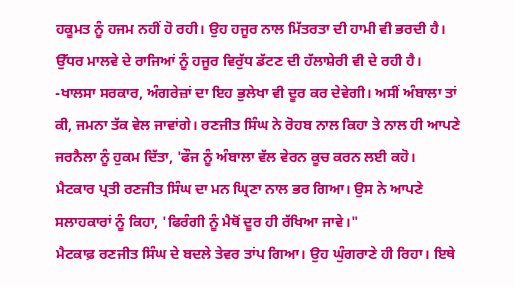ਹਕੂਮਤ ਨੂੰ ਹਜਮ ਨਹੀਂ ਹੋ ਰਹੀ। ਉਹ ਹਜੂਰ ਨਾਲ ਮਿੱਤਰਤਾ ਦੀ ਹਾਮੀ ਵੀ ਭਰਦੀ ਹੈ। ਉੱਧਰ ਮਾਲਵੇ ਦੇ ਰਾਜਿਆਂ ਨੂੰ ਹਜੂਰ ਵਿਰੁੱਧ ਡੱਟਣ ਦੀ ਹੱਲਾਸ਼ੇਰੀ ਵੀ ਦੇ ਰਹੀ ਹੈ।
-ਖਾਲਸਾ ਸਰਕਾਰ, ਅੰਗਰੇਜ਼ਾਂ ਦਾ ਇਹ ਭੁਲੇਖਾ ਵੀ ਦੂਰ ਕਰ ਦੇਵੇਗੀ। ਅਸੀਂ ਅੰਬਾਲਾ ਤਾਂ ਕੀ, ਜਮਨਾ ਤੱਕ ਵੇਲ ਜਾਵਾਂਗੇ। ਰਣਜੀਤ ਸਿੰਘ ਨੇ ਰੋਹਬ ਨਾਲ ਕਿਹਾ ਤੇ ਨਾਲ ਹੀ ਆਪਣੇ ਜਰਨੈਲਾ ਨੂੰ ਹੁਕਮ ਦਿੱਤਾ, 'ਫੌਜ ਨੂੰ ਅੰਬਾਲਾ ਵੱਲ ਵੇਰਨ ਕੂਚ ਕਰਨ ਲਈ ਕਹੋ।
ਮੈਟਕਾਰ ਪ੍ਰਤੀ ਰਣਜੀਤ ਸਿੰਘ ਦਾ ਮਨ ਘ੍ਰਿਣਾ ਨਾਲ ਭਰ ਗਿਆ। ਉਸ ਨੇ ਆਪਣੇ ਸਲਾਹਕਾਰਾਂ ਨੂੰ ਕਿਹਾ, 'ਫਿਰੰਗੀ ਨੂੰ ਮੈਥੋਂ ਦੂਰ ਹੀ ਰੱਖਿਆ ਜਾਵੇ।"
ਮੈਟਕਾਫ਼ ਰਣਜੀਤ ਸਿੰਘ ਦੇ ਬਦਲੇ ਤੇਵਰ ਤਾਂਪ ਗਿਆ। ਉਹ ਘੁੰਗਰਾਣੇ ਹੀ ਰਿਹਾ। ਇਥੇ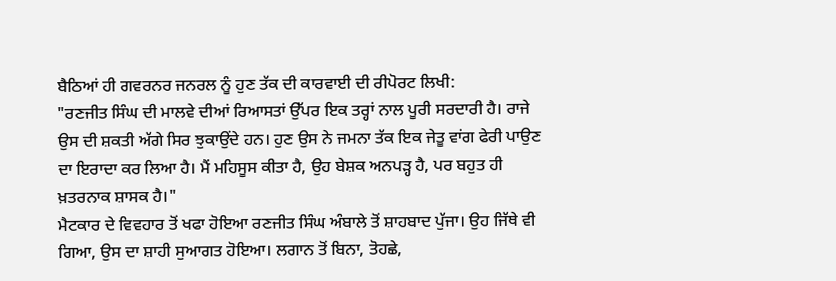ਬੈਠਿਆਂ ਹੀ ਗਵਰਨਰ ਜਨਰਲ ਨੂੰ ਹੁਣ ਤੱਕ ਦੀ ਕਾਰਵਾਈ ਦੀ ਰੀਪੋਰਟ ਲਿਖੀ:
"ਰਣਜੀਤ ਸਿੰਘ ਦੀ ਮਾਲਵੇ ਦੀਆਂ ਰਿਆਸਤਾਂ ਉੱਪਰ ਇਕ ਤਰ੍ਹਾਂ ਨਾਲ ਪੂਰੀ ਸਰਦਾਰੀ ਹੈ। ਰਾਜੇ ਉਸ ਦੀ ਸ਼ਕਤੀ ਅੱਗੇ ਸਿਰ ਝੁਕਾਉਂਦੇ ਹਨ। ਹੁਣ ਉਸ ਨੇ ਜਮਨਾ ਤੱਕ ਇਕ ਜੇਤੂ ਵਾਂਗ ਫੇਰੀ ਪਾਉਣ ਦਾ ਇਰਾਦਾ ਕਰ ਲਿਆ ਹੈ। ਮੈਂ ਮਹਿਸੂਸ ਕੀਤਾ ਹੈ, ਉਹ ਬੇਸ਼ਕ ਅਨਪੜ੍ਹ ਹੈ, ਪਰ ਬਹੁਤ ਹੀ ਖ਼ਤਰਨਾਕ ਸ਼ਾਸਕ ਹੈ।"
ਮੈਟਕਾਰ ਦੇ ਵਿਵਹਾਰ ਤੋਂ ਖਫਾ ਹੋਇਆ ਰਣਜੀਤ ਸਿੰਘ ਅੰਬਾਲੇ ਤੋਂ ਸ਼ਾਹਬਾਦ ਪੁੱਜਾ। ਉਹ ਜਿੱਥੇ ਵੀ ਗਿਆ, ਉਸ ਦਾ ਸ਼ਾਹੀ ਸੁਆਗਤ ਹੋਇਆ। ਲਗਾਨ ਤੋਂ ਬਿਨਾ, ਤੋਹਛੇ,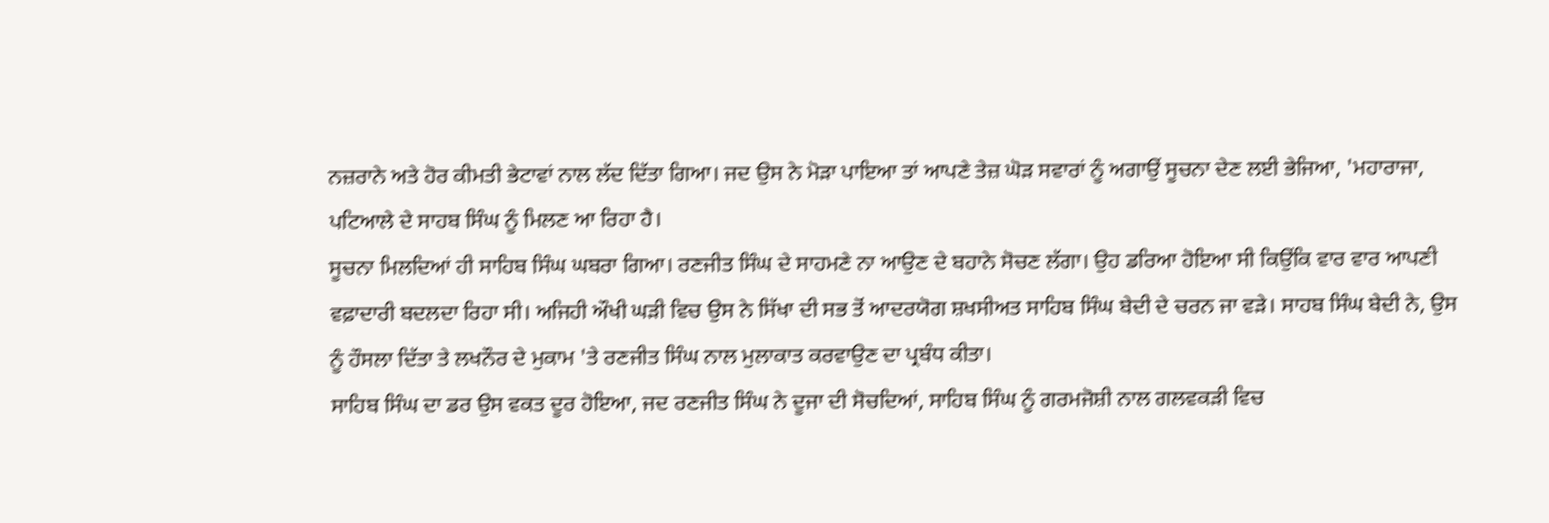ਨਜ਼ਰਾਨੇ ਅਤੇ ਹੋਰ ਕੀਮਤੀ ਭੇਟਾਵਾਂ ਨਾਲ ਲੱਦ ਦਿੱਤਾ ਗਿਆ। ਜਦ ਉਸ ਨੇ ਮੋੜਾ ਪਾਇਆ ਤਾਂ ਆਪਣੇ ਤੇਜ਼ ਘੋੜ ਸਵਾਰਾਂ ਨੂੰ ਅਗਾਉਂ ਸੂਚਨਾ ਦੇਣ ਲਈ ਭੇਜਿਆ, 'ਮਹਾਰਾਜਾ, ਪਟਿਆਲੇ ਦੇ ਸਾਹਬ ਸਿੰਘ ਨੂੰ ਮਿਲਣ ਆ ਰਿਹਾ ਹੈ।
ਸੂਚਨਾ ਮਿਲਦਿਆਂ ਹੀ ਸਾਹਿਬ ਸਿੰਘ ਘਬਰਾ ਗਿਆ। ਰਣਜੀਤ ਸਿੰਘ ਦੇ ਸਾਹਮਣੇ ਨਾ ਆਉਣ ਦੇ ਬਹਾਨੇ ਸੋਚਣ ਲੱਗਾ। ਉਹ ਡਰਿਆ ਹੋਇਆ ਸੀ ਕਿਉਂਕਿ ਵਾਰ ਵਾਰ ਆਪਣੀ ਵਫ਼ਾਦਾਰੀ ਬਦਲਦਾ ਰਿਹਾ ਸੀ। ਅਜਿਹੀ ਔਖੀ ਘੜੀ ਵਿਚ ਉਸ ਨੇ ਸਿੱਖਾ ਦੀ ਸਭ ਤੋਂ ਆਦਰਯੋਗ ਸ਼ਖਸੀਅਤ ਸਾਹਿਬ ਸਿੰਘ ਬੇਦੀ ਦੇ ਚਰਨ ਜਾ ਵੜੇ। ਸਾਹਬ ਸਿੰਘ ਬੇਦੀ ਨੇ, ਉਸ ਨੂੰ ਹੌਸਲਾ ਦਿੱਤਾ ਤੇ ਲਖਨੌਰ ਦੇ ਮੁਕਾਮ 'ਤੇ ਰਣਜੀਤ ਸਿੰਘ ਨਾਲ ਮੁਲਾਕਾਤ ਕਰਵਾਉਣ ਦਾ ਪ੍ਰਬੰਧ ਕੀਤਾ।
ਸਾਹਿਬ ਸਿੰਘ ਦਾ ਡਰ ਉਸ ਵਕਤ ਦੂਰ ਹੋਇਆ, ਜਦ ਰਣਜੀਤ ਸਿੰਘ ਨੇ ਦੂਜਾ ਦੀ ਸੋਚਦਿਆਂ, ਸਾਹਿਬ ਸਿੰਘ ਨੂੰ ਗਰਮਜੋਸ਼ੀ ਨਾਲ ਗਲਵਕੜੀ ਵਿਚ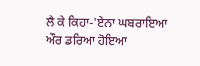ਲੈ ਕੇ ਕਿਹਾ-'ਏਨਾ ਘਬਰਾਇਆ ਔਰ ਡਰਿਆ ਹੋਇਆ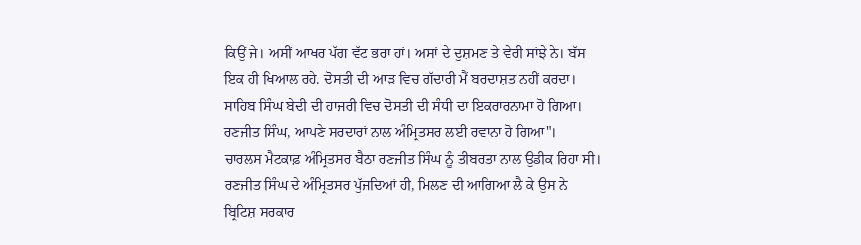ਕਿਉਂ ਜੇ। ਅਸੀਂ ਆਖਰ ਪੱਗ ਵੱਟ ਭਰਾ ਹਾਂ। ਅਸਾਂ ਦੇ ਦੁਸ਼ਮਣ ਤੇ ਵੇਰੀ ਸਾਂਝੇ ਨੇ। ਬੱਸ ਇਕ ਹੀ ਖਿਆਲ ਰਹੇ. ਦੋਸਤੀ ਦੀ ਆੜ ਵਿਚ ਗੱਦਾਰੀ ਮੈਂ ਬਰਦਾਸ਼ਤ ਨਹੀਂ ਕਰਦਾ।
ਸਾਹਿਬ ਸਿੰਘ ਬੇਦੀ ਦੀ ਹਾਜਰੀ ਵਿਚ ਦੋਸਤੀ ਦੀ ਸੰਧੀ ਦਾ ਇਕਰਾਰਨਾਮਾ ਹੋ ਗਿਆ। ਰਣਜੀਤ ਸਿੰਘ, ਆਪਣੇ ਸਰਦਾਰਾਂ ਨਾਲ ਅੰਮ੍ਰਿਤਸਰ ਲਈ ਰਵਾਨਾ ਹੋ ਗਿਆ"।
ਚਾਰਲਸ ਮੈਟਕਾਫ਼ ਅੰਮ੍ਰਿਤਸਰ ਬੈਠਾ ਰਣਜੀਤ ਸਿੰਘ ਨੂੰ ਤੀਬਰਤਾ ਨਾਲ ਉਡੀਕ ਰਿਹਾ ਸੀ। ਰਣਜੀਤ ਸਿੰਘ ਦੇ ਅੰਮ੍ਰਿਤਸਰ ਪੁੱਜਦਿਆਂ ਹੀ, ਮਿਲਣ ਦੀ ਆਗਿਆ ਲੈ ਕੇ ਉਸ ਨੇ ਬ੍ਰਿਟਿਸ਼ ਸਰਕਾਰ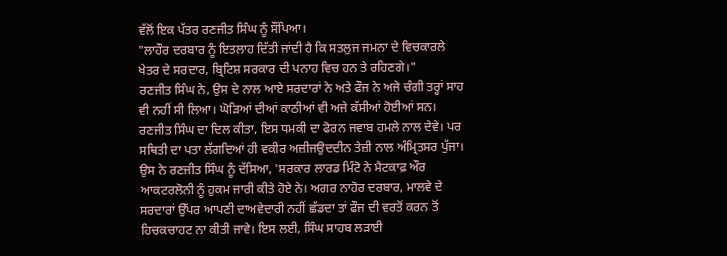ਵੱਲੋਂ ਇਕ ਪੱਤਰ ਰਣਜੀਤ ਸਿੰਘ ਨੂੰ ਸੌਂਪਿਆ।
"ਲਾਹੌਰ ਦਰਬਾਰ ਨੂੰ ਇਤਲਾਹ ਦਿੱਤੀ ਜਾਂਦੀ ਹੈ ਕਿ ਸਤਲੁਜ ਜਮਨਾ ਦੇ ਵਿਚਕਾਰਲੇ ਖੇਤਰ ਦੇ ਸਰਦਾਰ, ਬ੍ਰਿਟਿਸ਼ ਸਰਕਾਰ ਦੀ ਪਨਾਹ ਵਿਚ ਹਨ ਤੇ ਰਹਿਣਗੇ।"
ਰਣਜੀਤ ਸਿੰਘ ਨੇ, ਉਸ ਦੇ ਨਾਲ ਆਏ ਸਰਦਾਰਾਂ ਨੇ ਅਤੇ ਫੌਜ ਨੇ ਅਜੇ ਚੰਗੀ ਤਰ੍ਹਾਂ ਸਾਹ ਵੀ ਨਹੀਂ ਸੀ ਲਿਆ। ਘੋੜਿਆਂ ਦੀਆਂ ਕਾਠੀਆਂ ਵੀ ਅਜੇ ਕੱਸੀਆਂ ਹੋਈਆਂ ਸਨ। ਰਣਜੀਤ ਸਿੰਘ ਦਾ ਦਿਲ ਕੀਤਾ, ਇਸ ਧਮਕੀ ਦਾ ਫੋਰਨ ਜਵਾਬ ਹਮਲੇ ਨਾਲ ਦੇਵੇ। ਪਰ ਸਥਿਤੀ ਦਾ ਪਤਾ ਲੱਗਦਿਆਂ ਹੀ ਵਕੀਰ ਅਜ਼ੀਜਉਦਦੀਨ ਤੇਜ਼ੀ ਨਾਲ ਅੰਮ੍ਰਿਤਸਰ ਪੁੱਜਾ। ਉਸ ਨੇ ਰਣਜੀਤ ਸਿੰਘ ਨੂੰ ਦੱਸਿਆ, 'ਸਰਕਾਰ ਲਾਰਡ ਮਿੰਟੋ ਨੇ ਮੈਟਕਾਫ਼ ਔਰ ਆਕਟਰਲੋਨੀ ਨੂੰ ਹੁਕਮ ਜਾਰੀ ਕੀਤੇ ਹੋਏ ਨੇ। ਅਗਰ ਨਾਹੋਰ ਦਰਬਾਰ, ਮਾਲਵੇ ਦੇ ਸਰਦਾਰਾਂ ਉੱਪਰ ਆਪਣੀ ਦਾਅਵੇਦਾਰੀ ਨਹੀਂ ਛੱਡਦਾ ਤਾਂ ਫੌਜ ਦੀ ਵਰਤੋਂ ਕਰਨ ਤੋਂ ਹਿਚਕਚਾਹਟ ਨਾ ਕੀਤੀ ਜਾਵੇ। ਇਸ ਲਈ, ਸਿੰਘ ਸਾਹਬ ਲੜਾਈ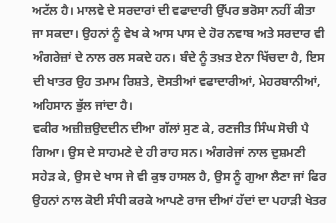ਅਟੱਲ ਹੈ। ਮਾਲਵੇ ਦੇ ਸਰਦਾਰਾਂ ਦੀ ਵਫਾਦਾਰੀ ਉੱਪਰ ਭਰੋਸਾ ਨਹੀਂ ਕੀਤਾ ਜਾ ਸਕਦਾ। ਉਹਨਾਂ ਨੂੰ ਵੇਖ ਕੇ ਆਸ ਪਾਸ ਦੇ ਹੋਰ ਨਵਾਬ ਅਤੇ ਸਰਦਾਰ ਵੀ ਅੰਗਰੇਜ਼ਾਂ ਦੇ ਨਾਲ ਰਲ ਸਕਦੇ ਹਨ। ਬੰਦੇ ਨੂੰ ਤਖ਼ਤ ਏਨਾ ਖਿੱਚਦਾ ਹੈ, ਇਸ ਦੀ ਖਾਤਰ ਉਹ ਤਮਾਮ ਰਿਸ਼ਤੇ, ਦੋਸਤੀਆਂ ਵਫਾਦਾਰੀਆਂ, ਮੇਹਰਬਾਨੀਆਂ, ਅਹਿਸਾਨ ਭੁੱਲ ਜਾਂਦਾ ਹੈ।
ਵਕੀਰ ਅਜ਼ੀਜ਼ਉਦਦੀਨ ਦੀਆ ਗੱਲਾਂ ਸੁਣ ਕੇ, ਰਣਜੀਤ ਸਿੰਘ ਸੋਚੀ ਪੈ ਗਿਆ। ਉਸ ਦੇ ਸਾਹਮਣੇ ਦੇ ਹੀ ਰਾਹ ਸਨ। ਅੰਗਰੇਜਾਂ ਨਾਲ ਦੁਸ਼ਮਣੀ ਸਹੇੜ ਕੇ, ਉਸ ਦੇ ਖਾਸ ਜੇ ਵੀ ਕੁਝ ਹਾਸਲ ਹੈ, ਉਸ ਨੂੰ ਗੁਆ ਲੈਣਾ ਜਾਂ ਫਿਰ ਉਹਨਾਂ ਨਾਲ ਕੋਈ ਸੰਧੀ ਕਰਕੇ ਆਪਣੇ ਰਾਜ ਦੀਆਂ ਹੱਦਾਂ ਦਾ ਪਹਾੜੀ ਖੇਤਰ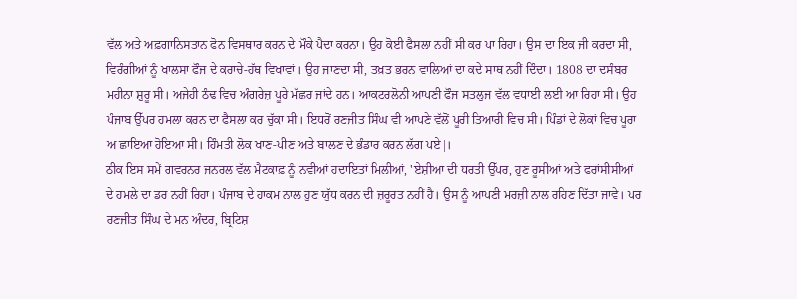ਵੱਲ ਅਤੇ ਅਫ਼ਗਾਨਿਸਤਾਨ ਫੋਨ ਵਿਸਥਾਰ ਕਰਨ ਦੇ ਮੌਕੇ ਪੈਦਾ ਕਰਨਾ। ਉਹ ਕੋਈ ਫੈਸਲਾ ਨਹੀਂ ਸੀ ਕਰ ਪਾ ਰਿਹਾ। ਉਸ ਦਾ ਇਕ ਜੀ ਕਰਦਾ ਸੀ, ਵਿਰੰਗੀਆਂ ਨੂੰ ਖਾਲਸਾ ਫੌਜ ਦੇ ਕਰਾਚੇ-ਹੱਥ ਵਿਖਾਵਾਂ। ਉਹ ਜਾਣਦਾ ਸੀ, ਤਖ਼ਤ ਭਰਨ ਵਾਲਿਆਂ ਦਾ ਕਦੇ ਸਾਥ ਨਹੀਂ ਦਿੰਦਾ। 1808 ਦਾ ਦਸੰਬਰ ਮਹੀਨਾ ਸ਼ੁਰੂ ਸੀ। ਅਜੇਹੀ ਠੰਢ ਵਿਚ ਅੰਗਰੇਜ਼ ਪੂਰੇ ਮੱਛਰ ਜਾਂਦੇ ਹਨ। ਆਕਟਰਲੋਨੀ ਆਪਣੀ ਫੌਜ ਸਤਲੁਜ ਵੱਲ ਵਧਾਈ ਲਈ ਆ ਰਿਹਾ ਸੀ। ਉਹ ਪੰਜਾਬ ਉੱਪਰ ਹਮਲਾ ਕਰਨ ਦਾ ਫੈਸਲਾ ਕਰ ਚੁੱਕਾ ਸੀ। ਇਧਰੋਂ ਰਣਜੀਤ ਸਿੰਘ ਵੀ ਆਪਣੇ ਵੱਲੋਂ ਪੂਰੀ ਤਿਆਰੀ ਵਿਚ ਸੀ। ਪਿੰਡਾਂ ਦੇ ਲੋਕਾਂ ਵਿਚ ਪੂਰਾ ਅ ਛਾਇਆ ਹੋਇਆ ਸੀ। ਹਿੰਮਤੀ ਲੋਕ ਖਾਣ-ਪੀਣ ਅਤੇ ਬਾਲਣ ਦੇ ਭੰਡਾਰ ਕਰਨ ਲੱਗ ਪਏ|।
ਠੀਕ ਇਸ ਸਮੇਂ ਗਵਰਨਰ ਜਨਰਲ ਵੱਲ ਮੈਟਕਾਫ਼ ਨੂੰ ਨਵੀਆਂ ਹਦਾਇਤਾਂ ਮਿਲੀਆਂ, 'ਏਸ਼ੀਆ ਦੀ ਧਰਤੀ ਉੱਪਰ, ਹੁਣ ਰੂਸੀਆਂ ਅਤੇ ਫਰਾਂਸੀਸੀਆਂ ਦੇ ਹਮਲੇ ਦਾ ਡਰ ਨਹੀਂ ਰਿਹਾ। ਪੰਜਾਬ ਦੇ ਹਾਕਮ ਨਾਲ ਹੁਣ ਯੁੱਧ ਕਰਨ ਦੀ ਜ਼ਰੂਰਤ ਨਹੀਂ ਹੈ। ਉਸ ਨੂੰ ਆਪਣੀ ਮਰਜ਼ੀ ਨਾਲ ਰਹਿਣ ਦਿੱਤਾ ਜਾਵੇ। ਪਰ ਰਣਜੀਤ ਸਿੰਘ ਦੇ ਮਨ ਅੰਦਰ, ਬ੍ਰਿਟਿਸ਼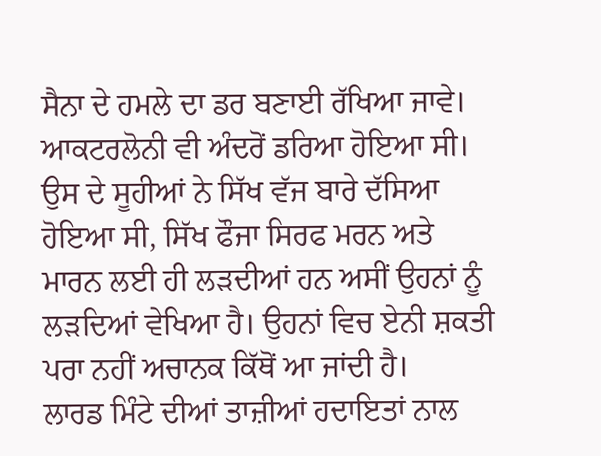ਸੈਨਾ ਦੇ ਹਮਲੇ ਦਾ ਡਰ ਬਣਾਈ ਰੱਖਿਆ ਜਾਵੇ।
ਆਕਟਰਲੋਨੀ ਵੀ ਅੰਦਰੋਂ ਡਰਿਆ ਹੋਇਆ ਸੀ। ਉਸ ਦੇ ਸੂਹੀਆਂ ਨੇ ਸਿੱਖ ਵੱਜ ਬਾਰੇ ਦੱਸਿਆ ਹੋਇਆ ਸੀ, ਸਿੱਖ ਫੌਜਾ ਸਿਰਫ ਮਰਨ ਅਤੇ ਮਾਰਨ ਲਈ ਹੀ ਲੜਦੀਆਂ ਹਨ ਅਸੀਂ ਉਹਨਾਂ ਨੂੰ ਲੜਦਿਆਂ ਵੇਖਿਆ ਹੈ। ਉਹਨਾਂ ਵਿਚ ਏਨੀ ਸ਼ਕਤੀ ਪਰਾ ਨਹੀਂ ਅਚਾਨਕ ਕਿੱਥੋਂ ਆ ਜਾਂਦੀ ਹੈ।
ਲਾਰਡ ਮਿੰਟੇ ਦੀਆਂ ਤਾਜ਼ੀਆਂ ਹਦਾਇਤਾਂ ਨਾਲ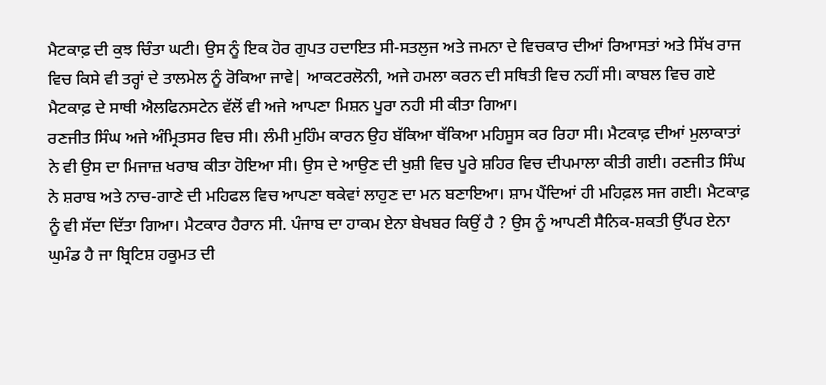ਮੈਟਕਾਫ਼ ਦੀ ਕੁਝ ਚਿੰਤਾ ਘਟੀ। ਉਸ ਨੂੰ ਇਕ ਹੋਰ ਗੁਪਤ ਹਦਾਇਤ ਸੀ-ਸਤਲੁਜ ਅਤੇ ਜਮਨਾ ਦੇ ਵਿਚਕਾਰ ਦੀਆਂ ਰਿਆਸਤਾਂ ਅਤੇ ਸਿੱਖ ਰਾਜ ਵਿਚ ਕਿਸੇ ਵੀ ਤਰ੍ਹਾਂ ਦੇ ਤਾਲਮੇਲ ਨੂੰ ਰੋਕਿਆ ਜਾਵੇ| ਆਕਟਰਲੋਨੀ, ਅਜੇ ਹਮਲਾ ਕਰਨ ਦੀ ਸਥਿਤੀ ਵਿਚ ਨਹੀਂ ਸੀ। ਕਾਬਲ ਵਿਚ ਗਏ ਮੈਟਕਾਫ਼ ਦੇ ਸਾਥੀ ਐਲਫਿਨਸਟੇਨ ਵੱਲੋਂ ਵੀ ਅਜੇ ਆਪਣਾ ਮਿਸ਼ਨ ਪੂਰਾ ਨਹੀ ਸੀ ਕੀਤਾ ਗਿਆ।
ਰਣਜੀਤ ਸਿੰਘ ਅਜੇ ਅੰਮ੍ਰਿਤਸਰ ਵਿਚ ਸੀ। ਲੰਮੀ ਮੁਹਿੰਮ ਕਾਰਨ ਉਹ ਬੱਕਿਆ ਥੱਕਿਆ ਮਹਿਸੂਸ ਕਰ ਰਿਹਾ ਸੀ। ਮੈਟਕਾਫ਼ ਦੀਆਂ ਮੁਲਾਕਾਤਾਂ ਨੇ ਵੀ ਉਸ ਦਾ ਮਿਜਾਜ਼ ਖਰਾਬ ਕੀਤਾ ਹੋਇਆ ਸੀ। ਉਸ ਦੇ ਆਉਣ ਦੀ ਖੁਸ਼ੀ ਵਿਚ ਪੂਰੇ ਸ਼ਹਿਰ ਵਿਚ ਦੀਪਮਾਲਾ ਕੀਤੀ ਗਈ। ਰਣਜੀਤ ਸਿੰਘ ਨੇ ਸ਼ਰਾਬ ਅਤੇ ਨਾਚ-ਗਾਣੇ ਦੀ ਮਹਿਫਲ ਵਿਚ ਆਪਣਾ ਥਕੇਵਾਂ ਲਾਹੁਣ ਦਾ ਮਨ ਬਣਾਇਆ। ਸ਼ਾਮ ਪੈਂਦਿਆਂ ਹੀ ਮਹਿਫ਼ਲ ਸਜ ਗਈ। ਮੈਟਕਾਫ਼ ਨੂੰ ਵੀ ਸੱਦਾ ਦਿੱਤਾ ਗਿਆ। ਮੈਟਕਾਰ ਹੈਰਾਨ ਸੀ. ਪੰਜਾਬ ਦਾ ਹਾਕਮ ਏਨਾ ਬੇਖਬਰ ਕਿਉਂ ਹੈ ? ਉਸ ਨੂੰ ਆਪਣੀ ਸੈਨਿਕ-ਸ਼ਕਤੀ ਉੱਪਰ ਏਨਾ ਘੁਮੰਡ ਹੈ ਜਾ ਬ੍ਰਿਟਿਸ਼ ਹਕੂਮਤ ਦੀ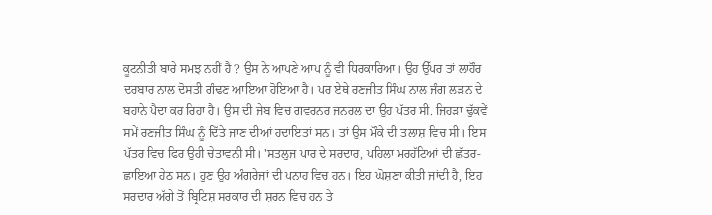ਕੂਟਨੀਤੀ ਬਾਰੇ ਸਮਝ ਨਹੀਂ ਹੈ ? ਉਸ ਨੇ ਆਪਣੇ ਆਪ ਨੂੰ ਵੀ ਧਿਰਕਾਰਿਆ। ਉਹ ਉੱਪਰ ਤਾਂ ਲਾਹੌਰ ਦਰਬਾਰ ਨਾਲ ਦੋਸਤੀ ਗੰਢਣ ਆਇਆ ਹੋਇਆ ਹੈ। ਪਰ ਏਥੇ ਰਣਜੀਤ ਸਿੰਘ ਨਾਲ ਜੰਗ ਲੜਨ ਦੇ ਬਹਾਨੇ ਪੈਦਾ ਕਰ ਰਿਹਾ ਹੈ। ਉਸ ਦੀ ਜੇਬ ਵਿਚ ਗਵਰਨਰ ਜਨਰਲ ਦਾ ਉਹ ਪੱਤਰ ਸੀ. ਜਿਹੜਾ ਢੁੱਕਵੇਂ ਸਮੇਂ ਰਣਜੀਤ ਸਿੰਘ ਨੂੰ ਦਿੱਤੇ ਜਾਣ ਦੀਆਂ ਹਦਾਇਤਾਂ ਸਨ। ਤਾਂ ਉਸ ਮੌਕੇ ਦੀ ਤਲਾਸ਼ ਵਿਚ ਸੀ। ਇਸ ਪੱਤਰ ਵਿਚ ਫਿਰ ਉਹੀ ਚੇਤਾਵਨੀ ਸੀ। 'ਸਤਲੁਜ ਪਾਰ ਦੇ ਸਰਦਾਰ, ਪਹਿਲਾ ਮਰਹੱਟਿਆਂ ਦੀ ਛੱਤਰ-ਛਾਇਆ ਹੇਠ ਸਨ। ਹੁਣ ਉਹ ਅੰਗਰੇਜਾਂ ਦੀ ਪਨਾਹ ਵਿਚ ਹਨ। ਇਹ ਘੋਸ਼ਣਾ ਕੀਤੀ ਜਾਂਦੀ ਹੈ, ਇਹ ਸਰਦਾਰ ਅੱਗੇ ਤੋਂ ਬ੍ਰਿਟਿਸ਼ ਸਰਕਾਰ ਦੀ ਸ਼ਰਨ ਵਿਚ ਹਨ ਤੇ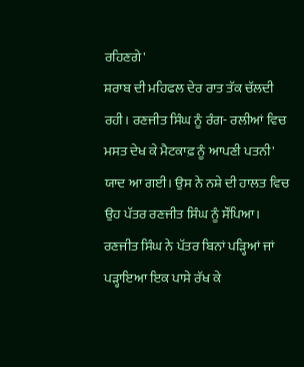ਰਹਿਣਗੇ'
ਸ਼ਰਾਬ ਦੀ ਮਹਿਫਲ ਦੇਰ ਰਾਤ ਤੱਕ ਚੱਲਦੀ ਰਹੀ। ਰਣਜੀਤ ਸਿੰਘ ਨੂੰ ਰੰਗ- ਰਲੀਆਂ ਵਿਚ ਮਸਤ ਦੇਖ ਕੇ ਮੈਟਕਾਫ਼ ਨੂੰ ਆਪਣੀ ਪਤਨੀ' ਯਾਦ ਆ ਗਈ। ਉਸ ਨੇ ਨਸ਼ੇ ਦੀ ਹਾਲਤ ਵਿਚ ਉਹ ਪੱਤਰ ਰਣਜੀਤ ਸਿੰਘ ਨੂੰ ਸੌਂਪਿਆ। ਰਣਜੀਤ ਸਿੰਘ ਨੇ ਪੱਤਰ ਬਿਨਾਂ ਪੜ੍ਹਿਆਂ ਜਾਂ ਪੜ੍ਹਾਇਆ ਇਕ ਪਾਸੇ ਰੱਖ ਕੇ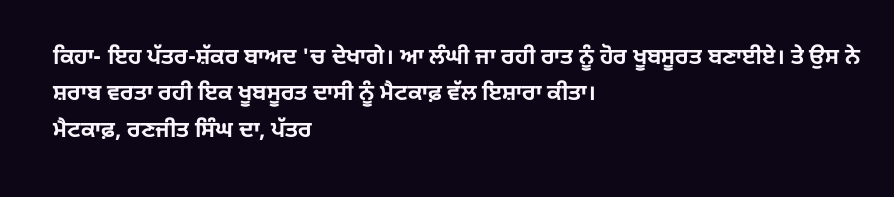ਕਿਹਾ- ਇਹ ਪੱਤਰ-ਸ਼ੱਕਰ ਬਾਅਦ 'ਚ ਦੇਖਾਗੇ। ਆ ਲੰਘੀ ਜਾ ਰਹੀ ਰਾਤ ਨੂੰ ਹੋਰ ਖੂਬਸੂਰਤ ਬਣਾਈਏ। ਤੇ ਉਸ ਨੇ ਸ਼ਰਾਬ ਵਰਤਾ ਰਹੀ ਇਕ ਖੂਬਸੂਰਤ ਦਾਸੀ ਨੂੰ ਮੈਟਕਾਫ਼ ਵੱਲ ਇਸ਼ਾਰਾ ਕੀਤਾ।
ਮੈਟਕਾਫ਼, ਰਣਜੀਤ ਸਿੰਘ ਦਾ, ਪੱਤਰ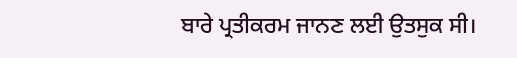ਬਾਰੇ ਪ੍ਰਤੀਕਰਮ ਜਾਨਣ ਲਈ ਉਤਸੁਕ ਸੀ।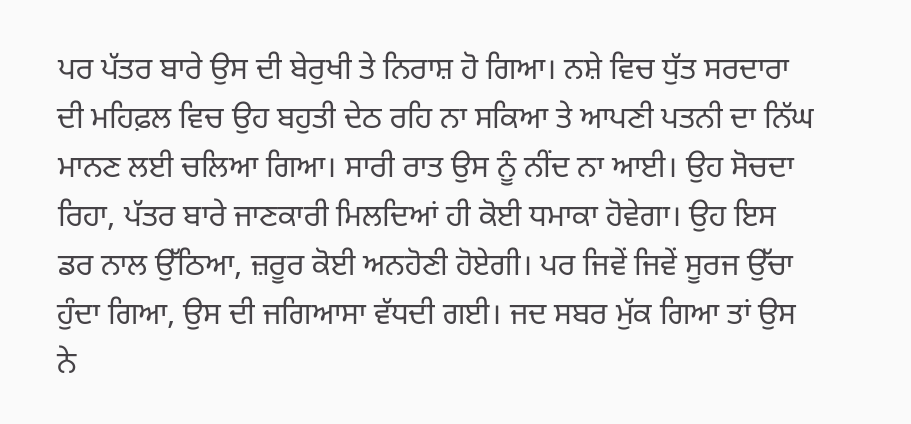ਪਰ ਪੱਤਰ ਬਾਰੇ ਉਸ ਦੀ ਬੇਰੁਖੀ ਤੇ ਨਿਰਾਸ਼ ਹੋ ਗਿਆ। ਨਸ਼ੇ ਵਿਚ ਧੁੱਤ ਸਰਦਾਰਾ ਦੀ ਮਹਿਫ਼ਲ ਵਿਚ ਉਹ ਬਹੁਤੀ ਦੇਠ ਰਹਿ ਨਾ ਸਕਿਆ ਤੇ ਆਪਣੀ ਪਤਨੀ ਦਾ ਨਿੱਘ ਮਾਨਣ ਲਈ ਚਲਿਆ ਗਿਆ। ਸਾਰੀ ਰਾਤ ਉਸ ਨੂੰ ਨੀਂਦ ਨਾ ਆਈ। ਉਹ ਸੋਚਦਾ ਰਿਹਾ, ਪੱਤਰ ਬਾਰੇ ਜਾਣਕਾਰੀ ਮਿਲਦਿਆਂ ਹੀ ਕੋਈ ਧਮਾਕਾ ਹੋਵੇਗਾ। ਉਹ ਇਸ ਡਰ ਨਾਲ ਉੱਠਿਆ, ਜ਼ਰੂਰ ਕੋਈ ਅਨਹੋਣੀ ਹੋਏਗੀ। ਪਰ ਜਿਵੇਂ ਜਿਵੇਂ ਸੂਰਜ ਉੱਚਾ ਹੁੰਦਾ ਗਿਆ, ਉਸ ਦੀ ਜਗਿਆਸਾ ਵੱਧਦੀ ਗਈ। ਜਦ ਸਬਰ ਮੁੱਕ ਗਿਆ ਤਾਂ ਉਸ ਨੇ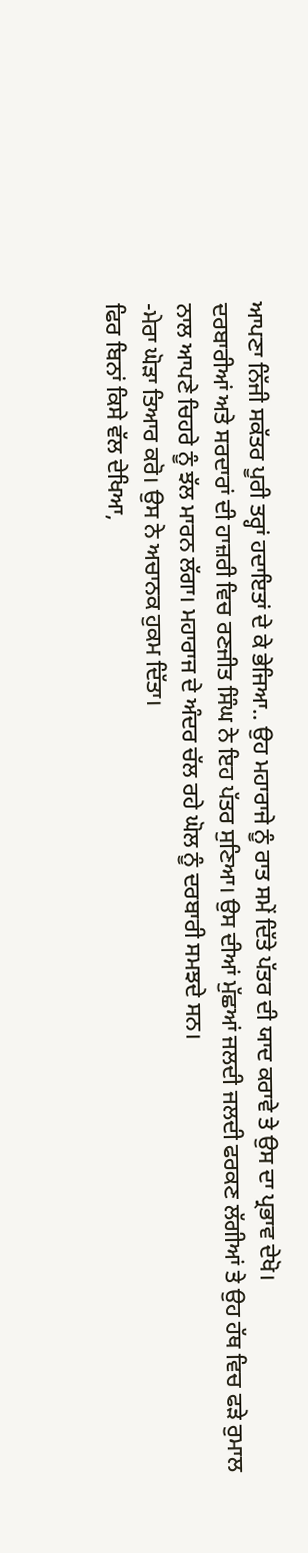ਆਪਣਾ ਨਿੱਜੀ ਸਕੱਤਰ ਪੂਰੀ ਤਰ੍ਹਾਂ ਹਦਾਇਤਾਂ ਦੇ ਕੇ ਭੇਜਿਆ.. ਉਹ ਮਹਾਰਾਜੇ ਨੂੰ ਰਾਤ ਸਮੇਂ ਦਿੱਤੇ ਪੱਤਰ ਦੀ ਯਾਦ ਕਰਾਵੇ ਤੇ ਉਸ ਦਾ ਪ੍ਰਭਾਵ ਦੇਖੋ।
ਦਰਬਾਰੀਆਂ ਅਤੇ ਸਰਦਾਰਾਂ ਦੀ ਹਾਜ਼ਰੀ ਵਿਚ ਰਣਜੀਤ ਸਿੰਘ ਨੇ ਇਹ ਪੱਤਰ ਸੁਣਿਆ। ਉਸ ਦੀਆਂ ਮੁੱਛਆਂ ਜਲਦੀ ਜਲਦੀ ਫਰਕਣ ਲੱਗੀਆਂ ਤੇ ਉਹ ਹੱਥ ਵਿਚ ਫੜੇ ਰੁਮਾਲ ਨਾਲ ਆਪਣੇ ਚਿਹਰੇ ਨੂੰ ਝੱਲ ਮਾਰਨ ਲੱਗਾ। ਮਹਾਰਾਜ ਦੇ ਅੰਦਰ ਚੱਲ ਰਹੇ ਘੋਲ ਨੂੰ ਦਰਬਾਰੀ ਸਮਝਦੇ ਸਨ।
-ਮੇਰਾ ਘੋੜਾ ਤਿਆਰ ਕਰੋ। ਉਸ ਨੇ ਅਚਾਨਕ ਹੁਕਮ ਦਿੱਤਾ।
ਫਿਰ ਬਿਨਾਂ ਕਿਸੇ ਵੱਲ ਦੇਖਿਆ,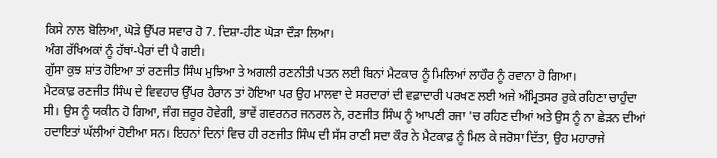ਕਿਸੇ ਨਾਲ ਬੋਲਿਆ, ਘੋੜੇ ਉੱਪਰ ਸਵਾਰ ਹੋ 7. ਦਿਸ਼ਾ-ਹੀਣ ਘੋੜਾ ਦੌੜਾ ਲਿਆ।
ਅੰਗ ਰੱਖਿਅਕਾਂ ਨੂੰ ਹੱਥਾਂ-ਪੈਰਾਂ ਦੀ ਪੈ ਗਈ।
ਗੁੱਸਾ ਕੁਝ ਸ਼ਾਂਤ ਹੋਇਆ ਤਾਂ ਰਣਜੀਤ ਸਿੰਘ ਮੁਝਿਆ ਤੇ ਅਗਲੀ ਰਣਨੀਤੀ ਪਤਨ ਲਈ ਬਿਨਾਂ ਮੈਟਕਾਰ ਨੂੰ ਮਿਲਿਆਂ ਲਾਹੌਰ ਨੂੰ ਰਵਾਨਾ ਹੋ ਗਿਆ।
ਮੈਟਕਾਫ਼ ਰਣਜੀਤ ਸਿੰਘ ਦੇ ਵਿਵਹਾਰ ਉੱਪਰ ਹੈਰਾਨ ਤਾਂ ਹੋਇਆ ਪਰ ਉਹ ਮਾਲਵਾ ਦੇ ਸਰਦਾਰਾਂ ਦੀ ਵਫ਼ਾਦਾਰੀ ਪਰਖਣ ਲਈ ਅਜੇ ਅੰਮ੍ਰਿਤਸਰ ਰੁਕੇ ਰਹਿਣਾ ਚਾਹੁੰਦਾ ਸੀ। ਉਸ ਨੂੰ ਯਕੀਨ ਹੋ ਗਿਆ, ਜੰਗ ਜ਼ਰੂਰ ਹੋਵੇਗੀ, ਭਾਵੇਂ ਗਵਰਨਰ ਜਨਰਲ ਨੇ, ਰਣਜੀਤ ਸਿੰਘ ਨੂੰ ਆਪਣੀ ਰਜਾ 'ਚ ਰਹਿਣ ਦੀਆਂ ਅਤੇ ਉਸ ਨੂੰ ਨਾ ਛੇੜਨ ਦੀਆਂ ਹਦਾਇਤਾਂ ਘੱਲੀਆਂ ਹੋਈਆ ਸਨ। ਇਹਨਾਂ ਦਿਨਾਂ ਵਿਚ ਹੀ ਰਣਜੀਤ ਸਿੰਘ ਦੀ ਸੱਸ ਰਾਣੀ ਸਦਾ ਕੌਰ ਨੇ ਮੈਟਕਾਫ਼ ਨੂੰ ਮਿਲ ਕੇ ਜਰੋਸਾ ਦਿੱਤਾ, ਉਹ ਮਹਾਰਾਜੇ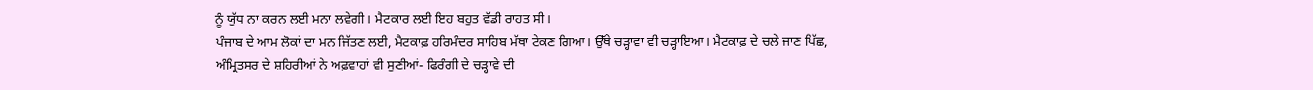ਨੂੰ ਯੁੱਧ ਨਾ ਕਰਨ ਲਈ ਮਨਾ ਲਵੇਗੀ। ਮੈਟਕਾਰ ਲਈ ਇਹ ਬਹੁਤ ਵੱਡੀ ਰਾਹਤ ਸੀ।
ਪੰਜਾਬ ਦੇ ਆਮ ਲੋਕਾਂ ਦਾ ਮਨ ਜਿੱਤਣ ਲਈ, ਮੈਟਕਾਫ਼ ਹਰਿਮੰਦਰ ਸਾਹਿਬ ਮੱਥਾ ਟੇਕਣ ਗਿਆ। ਉੱਥੇ ਚੜ੍ਹਾਵਾ ਵੀ ਚੜ੍ਹਾਇਆ। ਮੈਟਕਾਫ਼ ਦੇ ਚਲੇ ਜਾਣ ਪਿੱਛ, ਅੰਮ੍ਰਿਤਸਰ ਦੇ ਸ਼ਹਿਰੀਆਂ ਨੇ ਅਫ਼ਵਾਹਾਂ ਵੀ ਸੁਣੀਆਂ- ਫਿਰੰਗੀ ਦੇ ਚੜ੍ਹਾਵੇ ਦੀ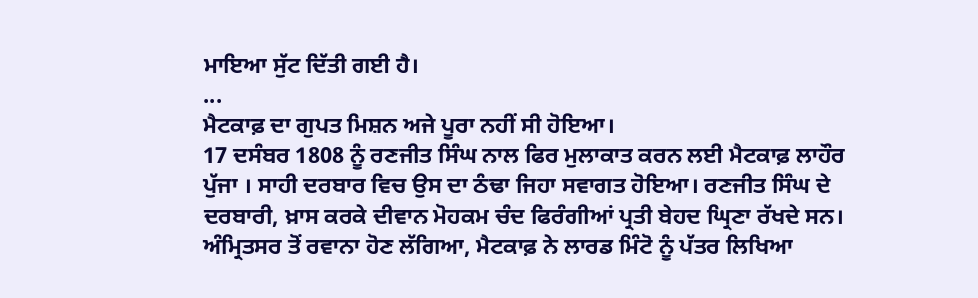ਮਾਇਆ ਸੁੱਟ ਦਿੱਤੀ ਗਈ ਹੈ।
...
ਮੈਟਕਾਫ਼ ਦਾ ਗੁਪਤ ਮਿਸ਼ਨ ਅਜੇ ਪੂਰਾ ਨਹੀਂ ਸੀ ਹੋਇਆ।
17 ਦਸੰਬਰ 1808 ਨੂੰ ਰਣਜੀਤ ਸਿੰਘ ਨਾਲ ਫਿਰ ਮੁਲਾਕਾਤ ਕਰਨ ਲਈ ਮੈਟਕਾਫ਼ ਲਾਹੌਰ ਪੁੱਜਾ । ਸਾਹੀ ਦਰਬਾਰ ਵਿਚ ਉਸ ਦਾ ਠੰਢਾ ਜਿਹਾ ਸਵਾਗਤ ਹੋਇਆ। ਰਣਜੀਤ ਸਿੰਘ ਦੇ ਦਰਬਾਰੀ, ਖ਼ਾਸ ਕਰਕੇ ਦੀਵਾਨ ਮੋਹਕਮ ਚੰਦ ਫਿਰੰਗੀਆਂ ਪ੍ਰਤੀ ਬੇਹਦ ਘ੍ਰਿਣਾ ਰੱਖਦੇ ਸਨ। ਅੰਮ੍ਰਿਤਸਰ ਤੋਂ ਰਵਾਨਾ ਹੋਣ ਲੱਗਿਆ, ਮੈਟਕਾਫ਼ ਨੇ ਲਾਰਡ ਮਿੰਟੋ ਨੂੰ ਪੱਤਰ ਲਿਖਿਆ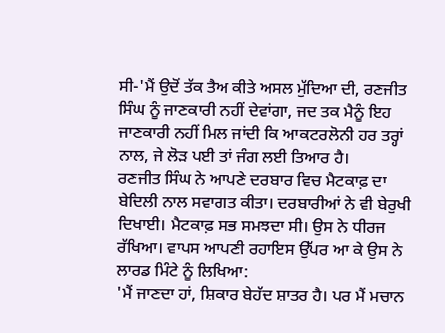ਸੀ-'ਮੈਂ ਉਦੋਂ ਤੱਕ ਤੈਅ ਕੀਤੇ ਅਸਲ ਮੁੱਦਿਆ ਦੀ, ਰਣਜੀਤ ਸਿੰਘ ਨੂੰ ਜਾਣਕਾਰੀ ਨਹੀਂ ਦੇਵਾਂਗਾ, ਜਦ ਤਕ ਮੈਨੂੰ ਇਹ ਜਾਣਕਾਰੀ ਨਹੀਂ ਮਿਲ ਜਾਂਦੀ ਕਿ ਆਕਟਰਲੋਨੀ ਹਰ ਤਰ੍ਹਾਂ ਨਾਲ, ਜੇ ਲੋੜ ਪਈ ਤਾਂ ਜੰਗ ਲਈ ਤਿਆਰ ਹੈ।
ਰਣਜੀਤ ਸਿੰਘ ਨੇ ਆਪਣੇ ਦਰਬਾਰ ਵਿਚ ਮੈਟਕਾਫ਼ ਦਾ ਬੇਦਿਲੀ ਨਾਲ ਸਵਾਗਤ ਕੀਤਾ। ਦਰਬਾਰੀਆਂ ਨੇ ਵੀ ਬੇਰੁਖੀ ਦਿਖਾਈ। ਮੈਟਕਾਫ਼ ਸਭ ਸਮਝਦਾ ਸੀ। ਉਸ ਨੇ ਧੀਰਜ ਰੱਖਿਆ। ਵਾਪਸ ਆਪਣੀ ਰਹਾਇਸ ਉੱਪਰ ਆ ਕੇ ਉਸ ਨੇ ਲਾਰਡ ਮਿੰਟੇ ਨੂੰ ਲਿਖਿਆ:
'ਮੈਂ ਜਾਣਦਾ ਹਾਂ, ਸ਼ਿਕਾਰ ਬੇਹੱਦ ਸ਼ਾਤਰ ਹੈ। ਪਰ ਮੈਂ ਮਚਾਨ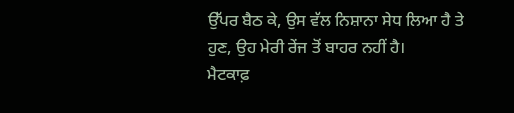ਉੱਪਰ ਬੈਠ ਕੇ, ਉਸ ਵੱਲ ਨਿਸ਼ਾਨਾ ਸੇਧ ਲਿਆ ਹੈ ਤੇ ਹੁਣ, ਉਹ ਮੇਰੀ ਰੇਂਜ ਤੋਂ ਬਾਹਰ ਨਹੀਂ ਹੈ।
ਮੈਟਕਾਫ਼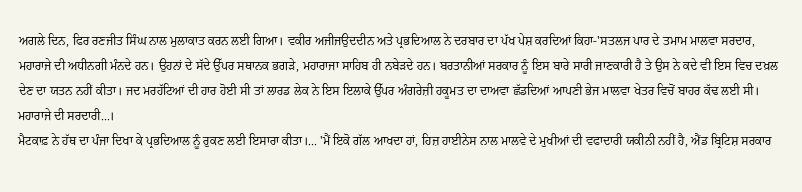ਅਗਲੇ ਦਿਨ, ਫਿਰ ਰਣਜੀਤ ਸਿੰਘ ਨਾਲ ਮੁਲਾਕਾਤ ਕਰਨ ਲਈ ਗਿਆ। ਵਕੀਰ ਅਜੀਜਉਦਦੀਨ ਅਤੇ ਪ੍ਰਭਦਿਆਲ ਨੇ ਦਰਬਾਰ ਦਾ ਪੱਖ ਪੇਸ਼ ਕਰਦਿਆਂ ਕਿਹਾ-'ਸਤਲਜ ਪਾਰ ਦੇ ਤਮਾਮ ਮਾਲਵਾ ਸਰਦਾਰ, ਮਹਾਰਾਜੇ ਦੀ ਅਧੀਨਗੀ ਮੰਨਦੇ ਹਨ। ਉਹਨਾਂ ਦੇ ਸੱਦੇ ਉੱਪਰ ਸਥਾਨਕ ਭਗੜੇ, ਮਹਾਰਾਜਾ ਸਾਹਿਬ ਹੀ ਨਬੇੜਦੇ ਹਨ। ਬਰਤਾਨੀਆਂ ਸਰਕਾਰ ਨੂੰ ਇਸ ਬਾਰੇ ਸਾਰੀ ਜਾਣਕਾਰੀ ਹੈ ਤੇ ਉਸ ਨੇ ਕਦੇ ਵੀ ਇਸ ਵਿਚ ਦਖ਼ਲ ਦੇਣ ਦਾ ਯਤਨ ਨਹੀਂ ਕੀਤਾ। ਜਦ ਮਰਹੱਟਿਆਂ ਦੀ ਹਾਰ ਹੋਈ ਸੀ ਤਾਂ ਲਾਰਡ ਲੇਕ ਨੇ ਇਸ ਇਲਾਕੇ ਉੱਪਰ ਅੰਗਰੇਜ਼ੀ ਹਕੂਮਤ ਦਾ ਦਾਅਵਾ ਛੱਡਦਿਆਂ ਆਪਣੀ ਭੇਜ ਮਾਲਵਾ ਖੇਤਰ ਵਿਚੋਂ ਬਾਹਰ ਕੱਢ ਲਈ ਸੀ। ਮਹਾਰਾਜੇ ਦੀ ਸਰਦਾਰੀ...।
ਮੈਟਕਾਫ਼ ਨੇ ਹੱਥ ਦਾ ਪੰਜਾ ਦਿਖਾ ਕੇ ਪ੍ਰਭਦਿਆਲ ਨੂੰ ਰੁਕਣ ਲਈ ਇਸਾਰਾ ਕੀਤਾ।... 'ਮੈਂ ਇਕੋ ਗੱਲ ਆਖਦਾ ਹਾਂ, ਹਿਜ਼ ਹਾਈਨੇਸ ਨਾਲ ਮਾਲਵੇ ਦੇ ਮੁਖੀਆਂ ਦੀ ਵਫਾਦਾਰੀ ਯਕੀਨੀ ਨਹੀਂ ਹੈ, ਐਂਡ ਬ੍ਰਿਟਿਸ਼ ਸਰਕਾਰ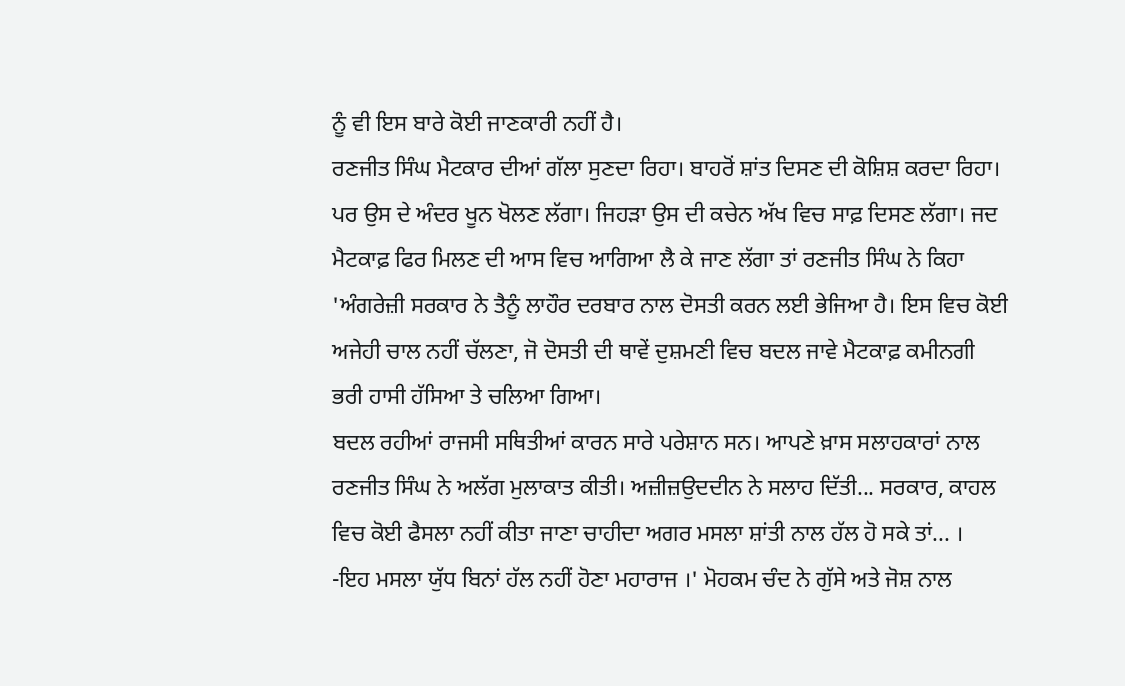ਨੂੰ ਵੀ ਇਸ ਬਾਰੇ ਕੋਈ ਜਾਣਕਾਰੀ ਨਹੀਂ ਹੈ।
ਰਣਜੀਤ ਸਿੰਘ ਮੈਟਕਾਰ ਦੀਆਂ ਗੱਲਾ ਸੁਣਦਾ ਰਿਹਾ। ਬਾਹਰੋਂ ਸ਼ਾਂਤ ਦਿਸਣ ਦੀ ਕੋਸ਼ਿਸ਼ ਕਰਦਾ ਰਿਹਾ। ਪਰ ਉਸ ਦੇ ਅੰਦਰ ਖੂਨ ਖੋਲਣ ਲੱਗਾ। ਜਿਹੜਾ ਉਸ ਦੀ ਕਚੇਨ ਅੱਖ ਵਿਚ ਸਾਫ਼ ਦਿਸਣ ਲੱਗਾ। ਜਦ ਮੈਟਕਾਫ਼ ਫਿਰ ਮਿਲਣ ਦੀ ਆਸ ਵਿਚ ਆਗਿਆ ਲੈ ਕੇ ਜਾਣ ਲੱਗਾ ਤਾਂ ਰਣਜੀਤ ਸਿੰਘ ਨੇ ਕਿਹਾ 'ਅੰਗਰੇਜ਼ੀ ਸਰਕਾਰ ਨੇ ਤੈਨੂੰ ਲਾਹੌਰ ਦਰਬਾਰ ਨਾਲ ਦੋਸਤੀ ਕਰਨ ਲਈ ਭੇਜਿਆ ਹੈ। ਇਸ ਵਿਚ ਕੋਈ ਅਜੇਹੀ ਚਾਲ ਨਹੀਂ ਚੱਲਣਾ, ਜੋ ਦੋਸਤੀ ਦੀ ਥਾਵੇਂ ਦੁਸ਼ਮਣੀ ਵਿਚ ਬਦਲ ਜਾਵੇ ਮੈਟਕਾਫ਼ ਕਮੀਨਗੀ ਭਰੀ ਹਾਸੀ ਹੱਸਿਆ ਤੇ ਚਲਿਆ ਗਿਆ।
ਬਦਲ ਰਹੀਆਂ ਰਾਜਸੀ ਸਥਿਤੀਆਂ ਕਾਰਨ ਸਾਰੇ ਪਰੇਸ਼ਾਨ ਸਨ। ਆਪਣੇ ਖ਼ਾਸ ਸਲਾਹਕਾਰਾਂ ਨਾਲ ਰਣਜੀਤ ਸਿੰਘ ਨੇ ਅਲੱਗ ਮੁਲਾਕਾਤ ਕੀਤੀ। ਅਜ਼ੀਜ਼ਉਦਦੀਨ ਨੇ ਸਲਾਹ ਦਿੱਤੀ... ਸਰਕਾਰ, ਕਾਹਲ ਵਿਚ ਕੋਈ ਫੈਸਲਾ ਨਹੀਂ ਕੀਤਾ ਜਾਣਾ ਚਾਹੀਦਾ ਅਗਰ ਮਸਲਾ ਸ਼ਾਂਤੀ ਨਾਲ ਹੱਲ ਹੋ ਸਕੇ ਤਾਂ... ।
-ਇਹ ਮਸਲਾ ਯੁੱਧ ਬਿਨਾਂ ਹੱਲ ਨਹੀਂ ਹੋਣਾ ਮਹਾਰਾਜ ।' ਮੋਹਕਮ ਚੰਦ ਨੇ ਗੁੱਸੇ ਅਤੇ ਜੋਸ਼ ਨਾਲ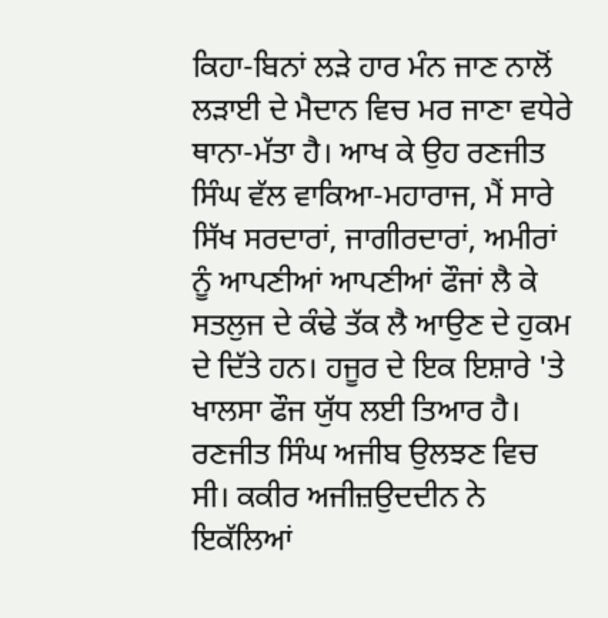ਕਿਹਾ-ਬਿਨਾਂ ਲੜੇ ਹਾਰ ਮੰਨ ਜਾਣ ਨਾਲੋਂ ਲੜਾਈ ਦੇ ਮੈਦਾਨ ਵਿਚ ਮਰ ਜਾਣਾ ਵਧੇਰੇ ਥਾਨਾ-ਮੱਤਾ ਹੈ। ਆਖ ਕੇ ਉਹ ਰਣਜੀਤ ਸਿੰਘ ਵੱਲ ਵਾਕਿਆ-ਮਹਾਰਾਜ, ਮੈਂ ਸਾਰੇ ਸਿੱਖ ਸਰਦਾਰਾਂ, ਜਾਗੀਰਦਾਰਾਂ, ਅਮੀਰਾਂ ਨੂੰ ਆਪਣੀਆਂ ਆਪਣੀਆਂ ਫੌਜਾਂ ਲੈ ਕੇ ਸਤਲੁਜ ਦੇ ਕੰਢੇ ਤੱਕ ਲੈ ਆਉਣ ਦੇ ਹੁਕਮ ਦੇ ਦਿੱਤੇ ਹਨ। ਹਜੂਰ ਦੇ ਇਕ ਇਸ਼ਾਰੇ 'ਤੇ ਖਾਲਸਾ ਫੌਜ ਯੁੱਧ ਲਈ ਤਿਆਰ ਹੈ।
ਰਣਜੀਤ ਸਿੰਘ ਅਜੀਬ ਉਲਝਣ ਵਿਚ ਸੀ। ਕਕੀਰ ਅਜੀਜ਼ਉਦਦੀਨ ਨੇ ਇਕੱਲਿਆਂ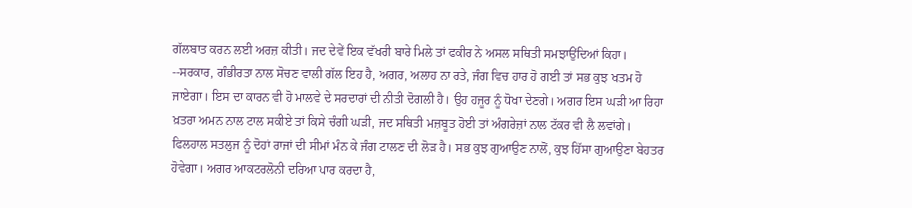ਗੱਲਬਾਤ ਕਰਨ ਲਈ ਅਰਜ਼ ਕੀਤੀ। ਜਦ ਦੇਵੇਂ ਇਕ ਵੱਖਰੀ ਬਾਰੇ ਮਿਲੇ ਤਾਂ ਫਕੀਰ ਨੇ ਅਸਲ ਸਥਿਤੀ ਸਮਝਾਉਂਦਿਆਂ ਕਿਹਾ।
--ਸਰਕਾਰ, ਗੰਭੀਰਤਾ ਨਾਲ ਸੋਚਣ ਵਾਲੀ ਗੱਲ ਇਹ ਹੈ, ਅਗਰ, ਅਲਾਹ ਨਾ ਰਤੇ, ਜੰਗ ਵਿਚ ਹਾਰ ਹੋ ਗਈ ਤਾਂ ਸਭ ਕੁਝ ਖਤਮ ਹੋ ਜਾਏਗਾ। ਇਸ ਦਾ ਕਾਰਨ ਵੀ ਹੋ ਮਾਲਵੇ ਦੇ ਸਰਦਾਰਾਂ ਦੀ ਨੀਤੀ ਦੋਗਲੀ ਹੈ। ਉਹ ਹਜੂਰ ਨੂੰ ਧੋਖਾ ਦੇਣਗੇ। ਅਗਰ ਇਸ ਘੜੀ ਆ ਰਿਹਾ ਖ਼ਤਰਾ ਅਮਨ ਨਾਲ ਟਾਲ ਸਕੀਏ ਤਾਂ ਕਿਸੇ ਚੰਗੀ ਘੜੀ, ਜਦ ਸਥਿਤੀ ਮਜ਼ਬੂਤ ਹੋਈ ਤਾਂ ਅੰਗਰੇਜ਼ਾਂ ਨਾਲ ਟੱਕਰ ਵੀ ਲੈ ਲਵਾਂਗੇ। ਫਿਲਹਾਲ ਸਤਲੁਜ ਨੂੰ ਦੋਹਾਂ ਰਾਜਾਂ ਦੀ ਸੀਮਾਂ ਮੰਨ ਕੇ ਜੰਗ ਟਾਲਣ ਦੀ ਲੋੜ ਹੈ। ਸਭ ਕੁਝ ਗੁਆਉਣ ਨਾਲੋਂ, ਕੁਝ ਹਿੱਸਾ ਗੁਆਉਣਾ ਬੇਹਤਰ ਹੋਵੇਗਾ। ਅਗਰ ਆਕਟਰਲੋਨੀ ਦਰਿਆ ਪਾਰ ਕਰਦਾ ਹੈ,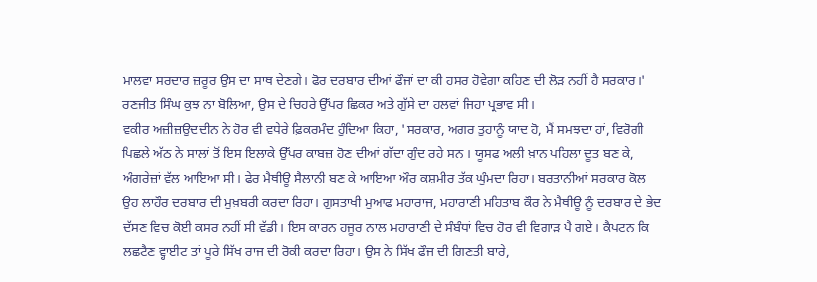ਮਾਲਵਾ ਸਰਦਾਰ ਜ਼ਰੂਰ ਉਸ ਦਾ ਸਾਥ ਦੇਣਗੇ। ਫੋਰ ਦਰਬਾਰ ਦੀਆਂ ਫੌਜਾਂ ਦਾ ਕੀ ਹਸਰ ਹੋਵੇਗਾ ਕਹਿਣ ਦੀ ਲੋੜ ਨਹੀਂ ਹੈ ਸਰਕਾਰ।'
ਰਣਜੀਤ ਸਿੰਘ ਕੁਝ ਨਾ ਬੋਲਿਆ, ਉਸ ਦੇ ਚਿਹਰੇ ਉੱਪਰ ਛਿਕਰ ਅਤੇ ਗੁੱਸੇ ਦਾ ਹਲਵਾਂ ਜਿਹਾ ਪ੍ਰਭਾਵ ਸੀ।
ਵਕੀਰ ਅਜ਼ੀਜ਼ਉਦਦੀਨ ਨੇ ਹੋਰ ਵੀ ਵਧੇਰੇ ਫ਼ਿਕਰਮੰਦ ਹੁੰਦਿਆ ਕਿਹਾ, 'ਸਰਕਾਰ, ਅਗਰ ਤੁਹਾਨੂੰ ਯਾਦ ਹੋ, ਮੈਂ ਸਮਝਦਾ ਹਾਂ, ਵਿਰੋਗੀ ਪਿਛਲੇ ਅੱਠ ਨੇ ਸਾਲਾਂ ਤੋਂ ਇਸ ਇਲਾਕੇ ਉੱਪਰ ਕਾਬਜ਼ ਹੋਣ ਦੀਆਂ ਗੱਦਾ ਗੁੰਦ ਰਹੇ ਸਨ । ਯੂਸਫ ਅਲੀ ਖ਼ਾਨ ਪਹਿਲਾ ਦੂਤ ਬਣ ਕੇ, ਅੰਗਰੇਜ਼ਾਂ ਵੱਲ ਆਇਆ ਸੀ। ਫੇਰ ਮੈਥੀਊ ਸੈਲਾਨੀ ਬਣ ਕੇ ਆਇਆ ਔਰ ਕਸ਼ਮੀਰ ਤੱਕ ਘੁੰਮਦਾ ਰਿਹਾ। ਬਰਤਾਨੀਆਂ ਸਰਕਾਰ ਕੋਲ ਉਹ ਲਾਹੌਰ ਦਰਬਾਰ ਦੀ ਮੁਖ਼ਬਰੀ ਕਰਦਾ ਰਿਹਾ। ਗੁਸਤਾਖੀ ਮੁਆਫ ਮਹਾਰਾਜ, ਮਹਾਰਾਣੀ ਮਹਿਤਾਬ ਕੌਰ ਨੇ ਮੈਥੀਊ ਨੂੰ ਦਰਬਾਰ ਦੇ ਭੇਦ ਦੱਸਣ ਵਿਚ ਕੋਈ ਕਸਰ ਨਹੀਂ ਸੀ ਵੱਡੀ। ਇਸ ਕਾਰਨ ਹਜੂਰ ਨਾਲ ਮਹਾਰਾਣੀ ਦੇ ਸੰਬੰਧਾਂ ਵਿਚ ਹੋਰ ਵੀ ਵਿਗਾੜ ਪੈ ਗਏ। ਕੈਪਟਨ ਕਿ ਲਛਟੈਣ ਵ੍ਹਾਈਟ ਤਾਂ ਪੂਰੇ ਸਿੱਖ ਰਾਜ ਦੀ ਰੋਕੀ ਕਰਦਾ ਰਿਹਾ। ਉਸ ਨੇ ਸਿੱਖ ਫੌਜ ਦੀ ਗਿਣਤੀ ਬਾਰੇ,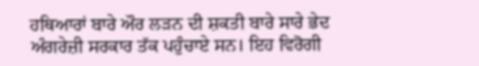ਹਥਿਆਰਾਂ ਬਾਰੇ ਔਰ ਲੜਨ ਦੀ ਸ਼ਕਤੀ ਬਾਰੇ ਸਾਰੇ ਭੇਦ ਅੰਗਰੇਜ਼ੀ ਸਰਕਾਰ ਤੱਕ ਪਹੁੰਚਾਏ ਸਨ। ਇਹ ਵਿਰੋਗੀ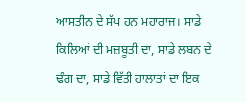ਆਸਤੀਨ ਦੇ ਸੱਪ ਹਨ ਮਹਾਰਾਜ। ਸਾਡੇ ਕਿਲਿਆਂ ਦੀ ਮਜ਼ਬੂਤੀ ਦਾ, ਸਾਡੇ ਲਬਨ ਦੇ ਢੰਗ ਦਾ, ਸਾਡੇ ਵਿੱਤੀ ਹਾਲਾਤਾਂ ਦਾ ਇਕ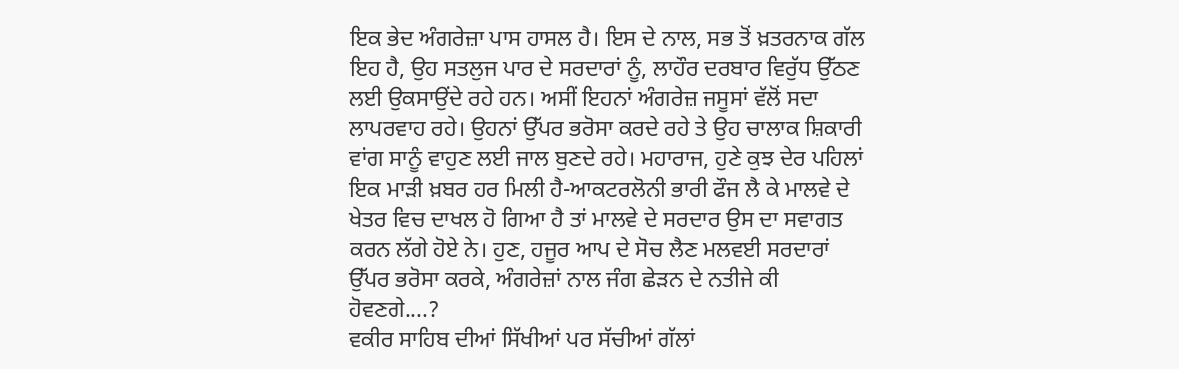ਇਕ ਭੇਦ ਅੰਗਰੇਜ਼ਾ ਪਾਸ ਹਾਸਲ ਹੈ। ਇਸ ਦੇ ਨਾਲ, ਸਭ ਤੋਂ ਖ਼ਤਰਨਾਕ ਗੱਲ ਇਹ ਹੈ, ਉਹ ਸਤਲੁਜ ਪਾਰ ਦੇ ਸਰਦਾਰਾਂ ਨੂੰ, ਲਾਹੌਰ ਦਰਬਾਰ ਵਿਰੁੱਧ ਉੱਠਣ ਲਈ ਉਕਸਾਉਂਦੇ ਰਹੇ ਹਨ। ਅਸੀਂ ਇਹਨਾਂ ਅੰਗਰੇਜ਼ ਜਸੂਸਾਂ ਵੱਲੋਂ ਸਦਾ ਲਾਪਰਵਾਹ ਰਹੇ। ਉਹਨਾਂ ਉੱਪਰ ਭਰੋਸਾ ਕਰਦੇ ਰਹੇ ਤੇ ਉਹ ਚਾਲਾਕ ਸ਼ਿਕਾਰੀ ਵਾਂਗ ਸਾਨੂੰ ਵਾਹੁਣ ਲਈ ਜਾਲ ਬੁਣਦੇ ਰਹੇ। ਮਹਾਰਾਜ, ਹੁਣੇ ਕੁਝ ਦੇਰ ਪਹਿਲਾਂ ਇਕ ਮਾੜੀ ਖ਼ਬਰ ਹਰ ਮਿਲੀ ਹੈ-ਆਕਟਰਲੋਨੀ ਭਾਰੀ ਫੌਜ ਲੈ ਕੇ ਮਾਲਵੇ ਦੇ ਖੇਤਰ ਵਿਚ ਦਾਖਲ ਹੋ ਗਿਆ ਹੈ ਤਾਂ ਮਾਲਵੇ ਦੇ ਸਰਦਾਰ ਉਸ ਦਾ ਸਵਾਗਤ ਕਰਨ ਲੱਗੇ ਹੋਏ ਨੇ। ਹੁਣ, ਹਜੂਰ ਆਪ ਦੇ ਸੋਚ ਲੈਣ ਮਲਵਈ ਸਰਦਾਰਾਂ ਉੱਪਰ ਭਰੋਸਾ ਕਰਕੇ, ਅੰਗਰੇਜ਼ਾਂ ਨਾਲ ਜੰਗ ਛੇੜਨ ਦੇ ਨਤੀਜੇ ਕੀ ਹੋਵਣਗੇ....?
ਵਕੀਰ ਸਾਹਿਬ ਦੀਆਂ ਸਿੱਖੀਆਂ ਪਰ ਸੱਚੀਆਂ ਗੱਲਾਂ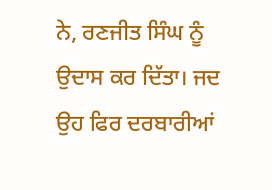ਨੇ, ਰਣਜੀਤ ਸਿੰਘ ਨੂੰ ਉਦਾਸ ਕਰ ਦਿੱਤਾ। ਜਦ ਉਹ ਫਿਰ ਦਰਬਾਰੀਆਂ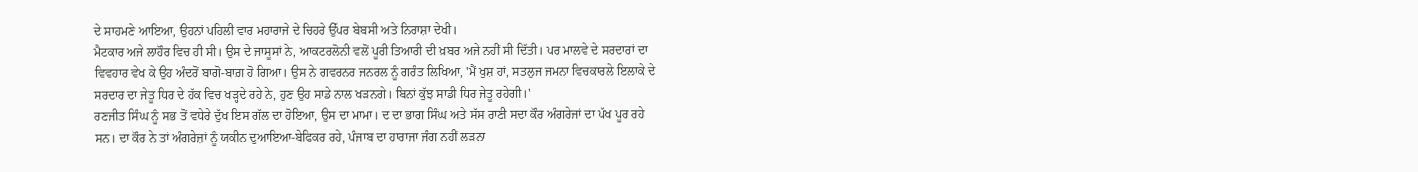ਦੇ ਸਾਹਮਣੇ ਆਇਆ, ਉਹਨਾਂ ਪਹਿਲੀ ਵਾਰ ਮਹਾਰਾਜੇ ਦੇ ਚਿਹਰੇ ਉੱਪਰ ਬੇਬਸੀ ਅਤੇ ਨਿਰਾਸ਼ਾ ਦੇਖੀ।
ਮੈਟਕਾਰ ਅਜੇ ਲਾਹੌਰ ਵਿਚ ਹੀ ਸੀ। ਉਸ ਦੇ ਜਾਸੂਸਾਂ ਨੇ, ਆਕਟਰਲੋਨੀ ਵਲੋਂ ਪੂਰੀ ਤਿਆਰੀ ਦੀ ਖ਼ਬਰ ਅਜੇ ਨਹੀਂ ਸੀ ਦਿੱਤੀ। ਪਰ ਮਾਲਵੇ ਦੇ ਸਰਦਾਰਾਂ ਦਾ ਵਿਵਹਾਰ ਵੇਖ ਕੇ ਉਹ ਅੰਦਰੋਂ ਬਾਗੋ-ਬਾਗ਼ ਹੋ ਗਿਆ। ਉਸ ਨੇ ਗਵਰਨਰ ਜਨਰਲ ਨੂੰ ਗਰੰਤ ਲਿਖਿਆ, 'ਮੈਂ ਖੁਸ਼ ਹਾਂ, ਸਤਲੁਜ ਜਮਨਾ ਵਿਚਕਾਰਲੇ ਇਲਾਕੇ ਦੇ ਸਰਦਾਰ ਦਾ ਜੇਤੂ ਧਿਰ ਦੇ ਹੱਕ ਵਿਚ ਖੜ੍ਹਦੇ ਰਹੇ ਨੇ, ਹੁਣ ਉਹ ਸਾਡੇ ਨਾਲ ਖੜਨਗੇ। ਬਿਨਾਂ ਕੁੱਝ ਸਾਡੀ ਧਿਰ ਜੇਤੂ ਰਹੇਗੀ।'
ਰਣਜੀਤ ਸਿੰਘ ਨੂੰ ਸਭ ਤੋਂ ਵਧੇਰੇ ਦੁੱਖ ਇਸ ਗੱਲ ਦਾ ਹੋਇਆ, ਉਸ ਦਾ ਮਾਮਾ। ਦ ਦਾ ਭਾਗ ਸਿੰਘ ਅਤੇ ਸੱਸ ਰਾਣੀ ਸਦਾ ਕੌਰ ਅੰਗਰੇਜਾਂ ਦਾ ਪੱਖ ਪੂਰ ਰਹੇ ਸਨ। ਦਾ ਕੌਰ ਨੇ ਤਾਂ ਅੰਗਰੇਜ਼ਾਂ ਨੂੰ ਯਕੀਨ ਦੁਆਇਆ-ਬੇਫਿਕਰ ਰਹੇ, ਪੰਜਾਬ ਦਾ ਹਾਰਾਜਾ ਜੰਗ ਨਹੀਂ ਲੜਨਾ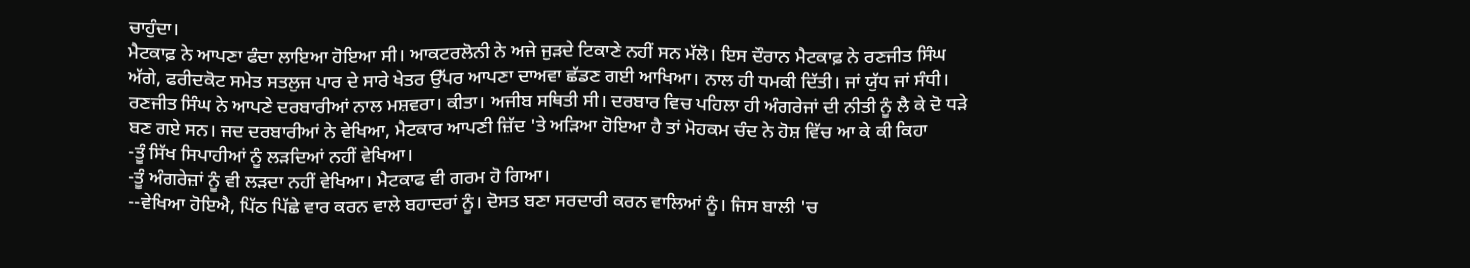ਚਾਹੁੰਦਾ।
ਮੈਟਕਾਫ਼ ਨੇ ਆਪਣਾ ਫੰਦਾ ਲਾਇਆ ਹੋਇਆ ਸੀ। ਆਕਟਰਲੋਨੀ ਨੇ ਅਜੇ ਜੁੜਦੇ ਟਿਕਾਣੇ ਨਹੀਂ ਸਨ ਮੱਲੋ। ਇਸ ਦੌਰਾਨ ਮੈਟਕਾਫ਼ ਨੇ ਰਣਜੀਤ ਸਿੰਘ ਅੱਗੇ, ਫਰੀਦਕੋਟ ਸਮੇਤ ਸਤਲੁਜ ਪਾਰ ਦੇ ਸਾਰੇ ਖੇਤਰ ਉੱਪਰ ਆਪਣਾ ਦਾਅਵਾ ਛੱਡਣ ਗਈ ਆਖਿਆ। ਨਾਲ ਹੀ ਧਮਕੀ ਦਿੱਤੀ। ਜਾਂ ਯੁੱਧ ਜਾਂ ਸੰਧੀ। ਰਣਜੀਤ ਸਿੰਘ ਨੇ ਆਪਣੇ ਦਰਬਾਰੀਆਂ ਨਾਲ ਮਸ਼ਵਰਾ। ਕੀਤਾ। ਅਜੀਬ ਸਥਿਤੀ ਸੀ। ਦਰਬਾਰ ਵਿਚ ਪਹਿਲਾ ਹੀ ਅੰਗਰੇਜਾਂ ਦੀ ਨੀਤੀ ਨੂੰ ਲੈ ਕੇ ਦੋ ਧੜੇ ਬਣ ਗਏ ਸਨ। ਜਦ ਦਰਬਾਰੀਆਂ ਨੇ ਵੇਖਿਆ, ਮੈਟਕਾਰ ਆਪਣੀ ਜ਼ਿੱਦ 'ਤੇ ਅੜਿਆ ਹੋਇਆ ਹੈ ਤਾਂ ਮੋਹਕਮ ਚੰਦ ਨੇ ਹੋਸ਼ ਵਿੱਚ ਆ ਕੇ ਕੀ ਕਿਹਾ
-ਤੂੰ ਸਿੱਖ ਸਿਪਾਹੀਆਂ ਨੂੰ ਲੜਦਿਆਂ ਨਹੀਂ ਵੇਖਿਆ।
-ਤੂੰ ਅੰਗਰੇਜ਼ਾਂ ਨੂੰ ਵੀ ਲੜਦਾ ਨਹੀਂ ਵੇਖਿਆ। ਮੈਟਕਾਫ ਵੀ ਗਰਮ ਹੋ ਗਿਆ।
--ਵੇਖਿਆ ਹੋਇਐ, ਪਿੱਠ ਪਿੱਛੇ ਵਾਰ ਕਰਨ ਵਾਲੇ ਬਹਾਦਰਾਂ ਨੂੰ। ਦੋਸਤ ਬਣਾ ਸਰਦਾਰੀ ਕਰਨ ਵਾਲਿਆਂ ਨੂੰ। ਜਿਸ ਬਾਲੀ 'ਚ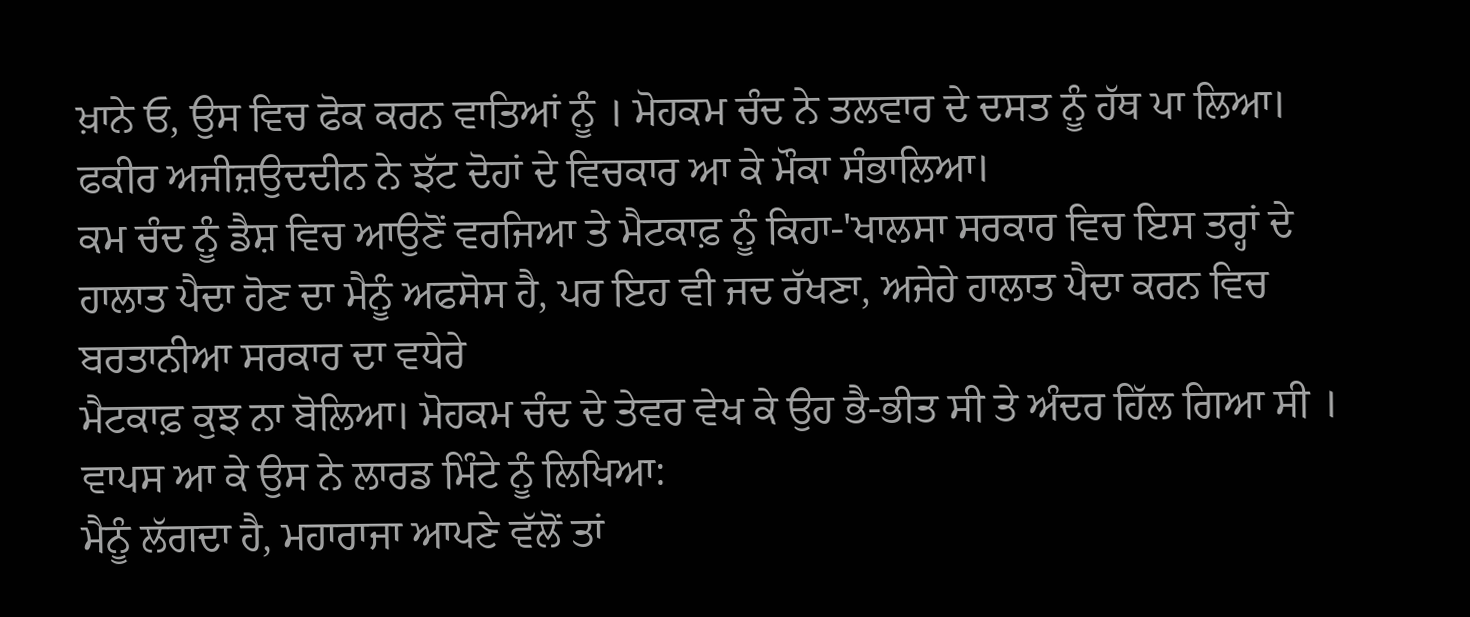ਖ਼ਾਨੇ ਓ, ਉਸ ਵਿਚ ਫੋਕ ਕਰਨ ਵਾਤਿਆਂ ਨੂੰ । ਮੋਹਕਮ ਚੰਦ ਨੇ ਤਲਵਾਰ ਦੇ ਦਸਤ ਨੂੰ ਹੱਥ ਪਾ ਲਿਆ।
ਫਕੀਰ ਅਜੀਜ਼ਉਦਦੀਨ ਨੇ ਝੱਟ ਦੋਹਾਂ ਦੇ ਵਿਚਕਾਰ ਆ ਕੇ ਮੌਕਾ ਸੰਭਾਲਿਆ।
ਕਮ ਚੰਦ ਨੂੰ ਡੈਸ਼ ਵਿਚ ਆਉਣੋਂ ਵਰਜਿਆ ਤੇ ਮੈਟਕਾਫ਼ ਨੂੰ ਕਿਹਾ-'ਖਾਲਸਾ ਸਰਕਾਰ ਵਿਚ ਇਸ ਤਰ੍ਹਾਂ ਦੇ ਹਾਲਾਤ ਪੈਦਾ ਹੋਣ ਦਾ ਮੈਨੂੰ ਅਫਸੋਸ ਹੈ, ਪਰ ਇਹ ਵੀ ਜਦ ਰੱਖਣਾ, ਅਜੇਹੇ ਹਾਲਾਤ ਪੈਦਾ ਕਰਨ ਵਿਚ ਬਰਤਾਨੀਆ ਸਰਕਾਰ ਦਾ ਵਧੇਰੇ
ਮੈਟਕਾਫ਼ ਕੁਝ ਨਾ ਬੋਲਿਆ। ਮੋਹਕਮ ਚੰਦ ਦੇ ਤੇਵਰ ਵੇਖ ਕੇ ਉਹ ਭੈ-ਭੀਤ ਸੀ ਤੇ ਅੰਦਰ ਹਿੱਲ ਗਿਆ ਸੀ । ਵਾਪਸ ਆ ਕੇ ਉਸ ਨੇ ਲਾਰਡ ਮਿੰਟੇ ਨੂੰ ਲਿਖਿਆ:
ਮੈਨੂੰ ਲੱਗਦਾ ਹੈ, ਮਹਾਰਾਜਾ ਆਪਣੇ ਵੱਲੋਂ ਤਾਂ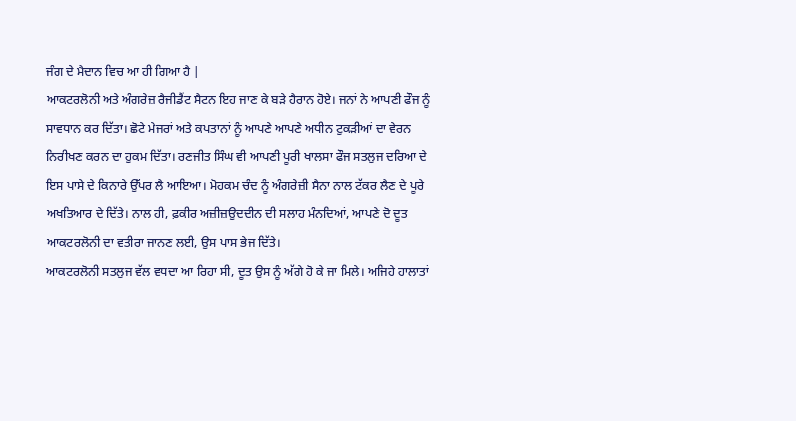ਜੰਗ ਦੇ ਮੈਦਾਨ ਵਿਚ ਆ ਹੀ ਗਿਆ ਹੈ |
ਆਕਟਰਲੋਨੀ ਅਤੇ ਅੰਗਰੇਜ਼ ਰੈਜੀਡੈਂਟ ਸੈਟਨ ਇਹ ਜਾਣ ਕੇ ਬੜੇ ਹੈਰਾਨ ਹੋਏ। ਜਨਾਂ ਨੇ ਆਪਣੀ ਫੌਜ ਨੂੰ ਸਾਵਧਾਨ ਕਰ ਦਿੱਤਾ। ਛੋਟੇ ਮੇਜਰਾਂ ਅਤੇ ਕਪਤਾਨਾਂ ਨੂੰ ਆਪਣੇ ਆਪਣੇ ਅਧੀਨ ਟੁਕੜੀਆਂ ਦਾ ਵੇਰਨ ਨਿਰੀਖਣ ਕਰਨ ਦਾ ਹੁਕਮ ਦਿੱਤਾ। ਰਣਜੀਤ ਸਿੰਘ ਵੀ ਆਪਣੀ ਪੂਰੀ ਖਾਲਸਾ ਫੌਜ ਸਤਲੁਜ ਦਰਿਆ ਦੇ ਇਸ ਪਾਸੇ ਦੇ ਕਿਨਾਰੇ ਉੱਪਰ ਲੈ ਆਇਆ। ਮੋਹਕਮ ਚੰਦ ਨੂੰ ਅੰਗਰੇਜ਼ੀ ਸੈਨਾ ਨਾਲ ਟੱਕਰ ਲੈਣ ਦੇ ਪੂਰੇ ਅਖਤਿਆਰ ਦੇ ਦਿੱਤੇ। ਨਾਲ ਹੀ, ਫ਼ਕੀਰ ਅਜ਼ੀਜ਼ਉਦਦੀਨ ਦੀ ਸਲਾਹ ਮੰਨਦਿਆਂ, ਆਪਣੇ ਦੋ ਦੂਤ ਆਕਟਰਲੋਨੀ ਦਾ ਵਤੀਰਾ ਜਾਨਣ ਲਈ, ਉਸ ਪਾਸ ਭੇਜ ਦਿੱਤੇ।
ਆਕਟਰਲੋਨੀ ਸਤਲੁਜ ਵੱਲ ਵਧਦਾ ਆ ਰਿਹਾ ਸੀ, ਦੂਤ ਉਸ ਨੂੰ ਅੱਗੇ ਹੋ ਕੇ ਜਾ ਮਿਲੇ। ਅਜਿਹੇ ਹਾਲਾਤਾਂ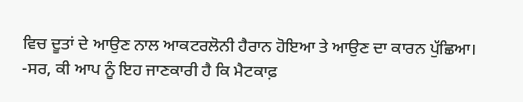ਵਿਚ ਦੂਤਾਂ ਦੇ ਆਉਣ ਨਾਲ ਆਕਟਰਲੋਨੀ ਹੈਰਾਨ ਹੋਇਆ ਤੇ ਆਉਣ ਦਾ ਕਾਰਨ ਪੁੱਛਿਆ।
-ਸਰ, ਕੀ ਆਪ ਨੂੰ ਇਹ ਜਾਣਕਾਰੀ ਹੈ ਕਿ ਮੈਟਕਾਫ਼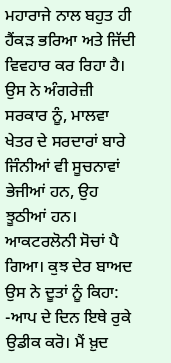ਮਹਾਰਾਜੇ ਨਾਲ ਬਹੁਤ ਹੀ ਹੈਂਕੜ ਭਰਿਆ ਅਤੇ ਜਿੱਦੀ ਵਿਵਹਾਰ ਕਰ ਰਿਹਾ ਹੈ। ਉਸ ਨੇ ਅੰਗਰੇਜ਼ੀ ਸਰਕਾਰ ਨੂੰ, ਮਾਲਵਾ ਖੇਤਰ ਦੇ ਸਰਦਾਰਾਂ ਬਾਰੇ ਜਿੰਨੀਆਂ ਵੀ ਸੂਚਨਾਵਾਂ ਭੇਜੀਆਂ ਹਨ, ਉਹ ਝੂਠੀਆਂ ਹਨ।
ਆਕਟਰਲੋਨੀ ਸੋਚਾਂ ਪੈ ਗਿਆ। ਕੁਝ ਦੇਰ ਬਾਅਦ ਉਸ ਨੇ ਦੂਤਾਂ ਨੂੰ ਕਿਹਾ:
-ਆਪ ਦੇ ਦਿਨ ਇਥੇ ਰੁਕੇ ਉਡੀਕ ਕਰੋ। ਮੈਂ ਖ਼ੁਦ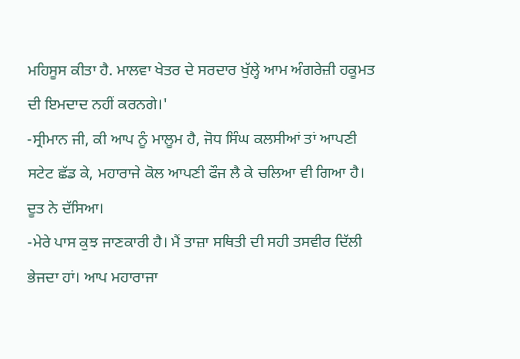ਮਹਿਸੂਸ ਕੀਤਾ ਹੈ. ਮਾਲਵਾ ਖੇਤਰ ਦੇ ਸਰਦਾਰ ਖੁੱਲ੍ਹੇ ਆਮ ਅੰਗਰੇਜ਼ੀ ਹਕੂਮਤ ਦੀ ਇਮਦਾਦ ਨਹੀਂ ਕਰਨਗੇ।'
-ਸ੍ਰੀਮਾਨ ਜੀ, ਕੀ ਆਪ ਨੂੰ ਮਾਲੂਮ ਹੈ, ਜੋਧ ਸਿੰਘ ਕਲਸੀਆਂ ਤਾਂ ਆਪਣੀ ਸਟੇਟ ਛੱਡ ਕੇ, ਮਹਾਰਾਜੇ ਕੋਲ ਆਪਣੀ ਫੌਜ ਲੈ ਕੇ ਚਲਿਆ ਵੀ ਗਿਆ ਹੈ। ਦੂਤ ਨੇ ਦੱਸਿਆ।
-ਮੇਰੇ ਪਾਸ ਕੁਝ ਜਾਣਕਾਰੀ ਹੈ। ਮੈਂ ਤਾਜ਼ਾ ਸਥਿਤੀ ਦੀ ਸਹੀ ਤਸਵੀਰ ਦਿੱਲੀ ਭੇਜਦਾ ਹਾਂ। ਆਪ ਮਹਾਰਾਜਾ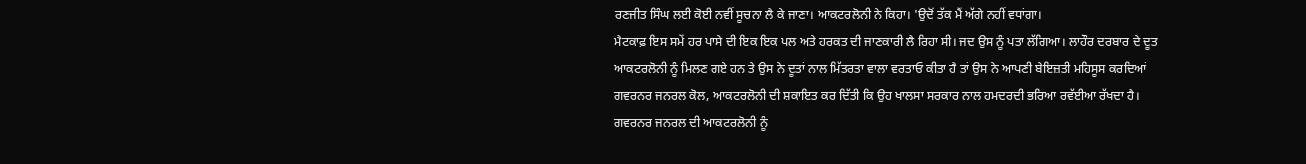ਰਣਜੀਤ ਸਿੰਘ ਲਈ ਕੋਈ ਨਵੀਂ ਸੂਚਨਾ ਲੈ ਕੇ ਜਾਣਾ। ਆਕਟਰਲੋਨੀ ਨੇ ਕਿਹਾ। 'ਉਦੋਂ ਤੱਕ ਮੈਂ ਅੱਗੇ ਨਹੀਂ ਵਧਾਂਗਾ।
ਮੈਟਕਾਫ਼ ਇਸ ਸਮੇਂ ਹਰ ਪਾਸੇ ਦੀ ਇਕ ਇਕ ਪਲ ਅਤੇ ਹਰਕਤ ਦੀ ਜਾਣਕਾਰੀ ਲੈ ਰਿਹਾ ਸੀ। ਜਦ ਉਸ ਨੂੰ ਪਤਾ ਲੱਗਿਆ। ਲਾਹੌਰ ਦਰਬਾਰ ਦੇ ਦੂਤ ਆਕਟਰਲੋਨੀ ਨੂੰ ਮਿਲਣ ਗਏ ਹਨ ਤੇ ਉਸ ਨੇ ਦੂਤਾਂ ਨਾਲ ਮਿੱਤਰਤਾ ਵਾਲਾ ਵਰਤਾਓ ਕੀਤਾ ਹੈ ਤਾਂ ਉਸ ਨੇ ਆਪਣੀ ਬੇਇਜ਼ਤੀ ਮਹਿਸੂਸ ਕਰਦਿਆਂ ਗਵਰਨਰ ਜਨਰਲ ਕੋਲ, ਆਕਟਰਲੋਨੀ ਦੀ ਸ਼ਕਾਇਤ ਕਰ ਦਿੱਤੀ ਕਿ ਉਹ ਖਾਲਸਾ ਸਰਕਾਰ ਨਾਲ ਹਮਦਰਦੀ ਭਰਿਆ ਰਵੱਈਆ ਰੱਖਦਾ ਹੈ।
ਗਵਰਨਰ ਜਨਰਲ ਦੀ ਆਕਟਰਲੋਨੀ ਨੂੰ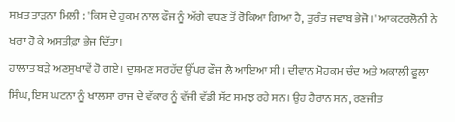ਸਖ਼ਤ ਤਾੜਨਾ ਮਿਲੀ : 'ਕਿਸ ਦੇ ਹੁਕਮ ਨਾਲ ਫੌਜ ਨੂੰ ਅੱਗੇ ਵਧਣ ਤੋਂ ਰੋਕਿਆ ਗਿਆ ਹੈ, ਤੁਰੰਤ ਜਵਾਬ ਭੇਜੋ।' ਆਕਟਰਲੋਨੀ ਨੇ ਖਰਾ ਹੋ ਕੇ ਅਸਤੀਫ਼ਾ ਭੇਜ ਦਿੱਤਾ।
ਹਾਲਾਤ ਬੜੇ ਅਣਸੁਖਾਵੇਂ ਹੋ ਗਏ। ਦੁਸ਼ਮਣ ਸਰਹੱਦ ਉੱਪਰ ਫੌਜ ਲੈ ਆਇਆ ਸੀ। ਦੀਵਾਨ ਮੋਹਕਮ ਚੰਦ ਅਤੇ ਅਕਾਲੀ ਫੂਲਾ ਸਿੰਘ, ਇਸ ਘਟਨਾ ਨੂੰ ਖਾਲਸਾ ਰਾਜ ਦੇ ਵੱਕਾਰ ਨੂੰ ਵੱਜੀ ਵੱਡੀ ਸੱਟ ਸਮਝ ਰਹੇ ਸਨ। ਉਹ ਹੈਰਾਨ ਸਨ, ਰਣਜੀਤ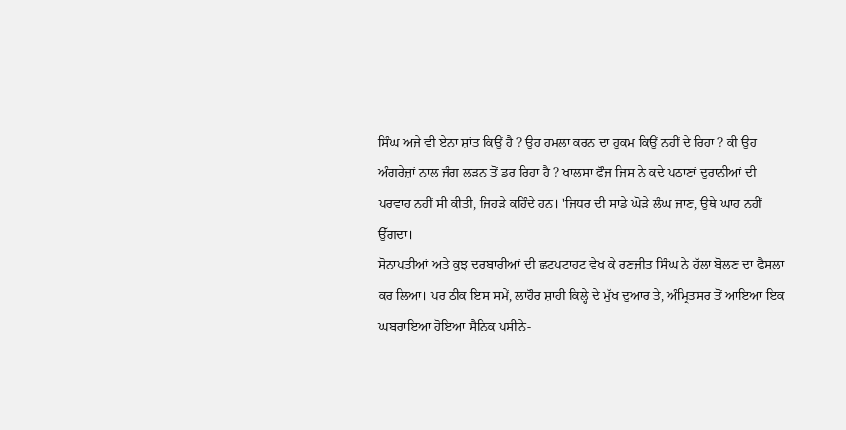ਸਿੰਘ ਅਜੇ ਵੀ ਏਨਾ ਸ਼ਾਂਤ ਕਿਉਂ ਹੈ ? ਉਹ ਹਮਲਾ ਕਰਨ ਦਾ ਹੁਕਮ ਕਿਉਂ ਨਹੀਂ ਦੇ ਰਿਹਾ ? ਕੀ ਉਹ ਅੰਗਰੇਜ਼ਾਂ ਨਾਲ ਜੰਗ ਲੜਨ ਤੋਂ ਡਰ ਰਿਹਾ ਹੈ ? ਖਾਲਸਾ ਫੌਜ ਜਿਸ ਨੇ ਕਦੇ ਪਠਾਣਾਂ ਦੁਰਾਨੀਆਂ ਦੀ ਪਰਵਾਹ ਨਹੀਂ ਸੀ ਕੀਤੀ, ਜਿਹੜੇ ਕਹਿੰਦੇ ਹਨ। 'ਜਿਧਰ ਦੀ ਸਾਡੇ ਘੋੜੇ ਲੰਘ ਜਾਣ, ਉਥੇ ਘਾਹ ਨਹੀਂ ਉੱਗਦਾ।
ਸੋਨਾਪਤੀਆਂ ਅਤੇ ਕੁਝ ਦਰਬਾਰੀਆਂ ਦੀ ਛਟਪਟਾਹਟ ਵੇਖ ਕੇ ਰਣਜੀਤ ਸਿੰਘ ਨੇ ਹੱਲਾ ਬੋਲਣ ਦਾ ਫੈਸਲਾ ਕਰ ਲਿਆ। ਪਰ ਠੀਕ ਇਸ ਸਮੇਂ, ਲਾਹੌਰ ਸ਼ਾਹੀ ਕਿਲ੍ਹੇ ਦੇ ਮੁੱਖ ਦੁਆਰ ਤੇ, ਅੰਮ੍ਰਿਤਸਰ ਤੋਂ ਆਇਆ ਇਕ ਘਬਰਾਇਆ ਹੋਇਆ ਸੈਨਿਕ ਪਸੀਨੇ-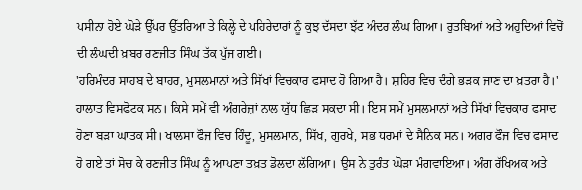ਪਸੀਨਾ ਹੋਏ ਘੋੜੇ ਉੱਪਰ ਉੱਤਰਿਆ ਤੇ ਕਿਲ੍ਹੇ ਦੇ ਪਹਿਰੇਦਾਰਾਂ ਨੂੰ ਕੁਝ ਦੱਸਦਾ ਝੱਟ ਅੰਦਰ ਲੰਘ ਗਿਆ। ਰੁਤਬਿਆਂ ਅਤੇ ਅਹੁਦਿਆਂ ਵਿਚੋਂ ਦੀ ਲੰਘਦੀ ਖ਼ਬਰ ਰਣਜੀਤ ਸਿੰਘ ਤੱਕ ਪੁੱਜ ਗਈ।
'ਹਰਿਮੰਦਰ ਸਾਹਬ ਦੇ ਬਾਹਰ, ਮੁਸਲਮਾਨਾਂ ਅਤੇ ਸਿੱਖਾਂ ਵਿਚਕਾਰ ਫਸਾਦ ਹੋ ਗਿਆ ਹੈ। ਸ਼ਹਿਰ ਵਿਚ ਦੰਗੇ ਭੜਕ ਜਾਣ ਦਾ ਖ਼ਤਰਾ ਹੈ।'
ਹਾਲਾਤ ਵਿਸਫੋਟਕ ਸਨ। ਕਿਸੇ ਸਮੇਂ ਵੀ ਅੰਗਰੇਜ਼ਾਂ ਨਾਲ ਯੁੱਧ ਛਿੜ ਸਕਦਾ ਸੀ। ਇਸ ਸਮੇਂ ਮੁਸਲਮਾਨਾਂ ਅਤੇ ਸਿੱਖਾਂ ਵਿਚਕਾਰ ਫਸਾਦ ਹੋਣਾ ਬੜਾ ਘਾਤਕ ਸੀ। ਖਾਲਸਾ ਫੌਜ ਵਿਚ ਹਿੰਦੂ, ਮੁਸਲਮਾਨ, ਸਿੱਖ, ਗੁਰਖੇ, ਸਭ ਧਰਮਾਂ ਦੇ ਸੈਨਿਕ ਸਨ। ਅਗਰ ਫੌਜ ਵਿਚ ਫਸਾਦ ਹੋ ਗਏ ਤਾਂ ਸੋਚ ਕੇ ਰਣਜੀਤ ਸਿੰਘ ਨੂੰ ਆਪਣਾ ਤਖ਼ਤ ਡੋਲਦਾ ਲੱਗਿਆ। ਉਸ ਨੇ ਤੁਰੰਤ ਘੋੜਾ ਮੰਗਵਾਇਆ। ਅੰਗ ਰੱਖਿਅਕ ਅਤੇ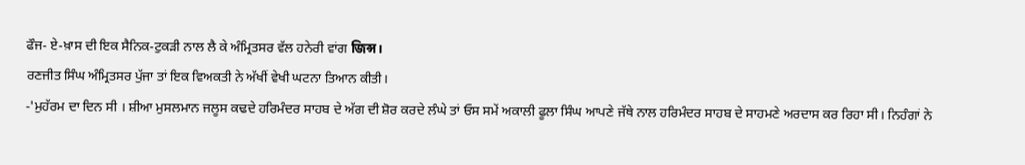ਫੌਜ- ਏ-ਖ਼ਾਸ ਦੀ ਇਕ ਸੈਨਿਕ-ਟੁਕੜੀ ਨਾਲ ਲੈ ਕੇ ਅੰਮ੍ਰਿਤਸਰ ਵੱਲ ਹਨੇਰੀ ਵਾਂਗ জিন্স।
ਰਣਜੀਤ ਸਿੰਘ ਅੰਮ੍ਰਿਤਸਰ ਪੁੱਜਾ ਤਾਂ ਇਕ ਵਿਅਕਤੀ ਨੇ ਅੱਖੀਂ ਵੇਖੀ ਘਟਨਾ ਤਿਆਨ ਕੀਤੀ।
-'ਮੁਹੱਰਮ ਦਾ ਦਿਨ ਸੀ । ਸ਼ੀਆ ਮੁਸਲਮਾਨ ਜਲੂਸ ਕਢਦੇ ਹਰਿਮੰਦਰ ਸਾਹਬ ਦੇ ਅੱਗ ਦੀ ਸ਼ੋਰ ਕਰਦੇ ਲੰਘੇ ਤਾਂ ਓਸ ਸਮੇਂ ਅਕਾਲੀ ਫੂਲਾ ਸਿੰਘ ਆਪਣੇ ਜੱਥੇ ਨਾਲ ਹਰਿਮੰਦਰ ਸਾਹਬ ਦੇ ਸਾਹਮਣੇ ਅਰਦਾਸ ਕਰ ਰਿਹਾ ਸੀ। ਨਿਹੰਗਾਂ ਨੇ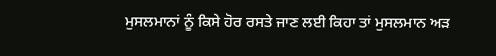ਮੁਸਲਮਾਨਾਂ ਨੂੰ ਕਿਸੇ ਹੋਰ ਰਸਤੇ ਜਾਣ ਲਈ ਕਿਹਾ ਤਾਂ ਮੁਸਲਮਾਨ ਅੜ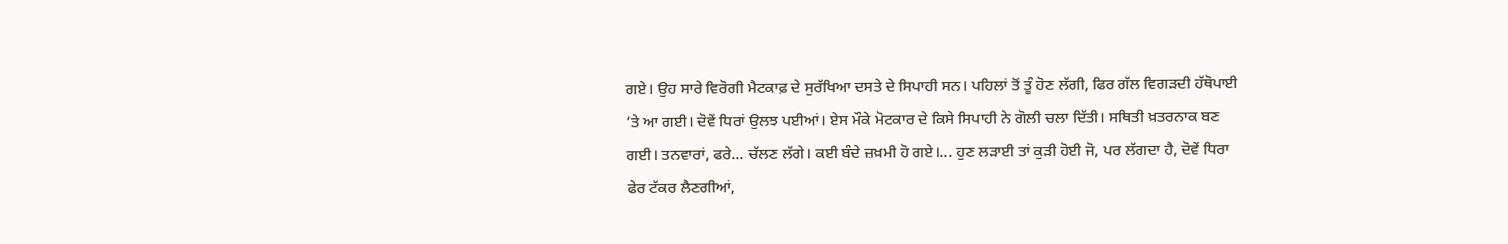ਗਏ। ਉਹ ਸਾਰੇ ਵਿਰੋਗੀ ਮੈਟਕਾਫ਼ ਦੇ ਸੁਰੱਖਿਆ ਦਸਤੇ ਦੇ ਸਿਪਾਹੀ ਸਨ। ਪਹਿਲਾਂ ਤੋਂ ਤੂੰ ਹੋਣ ਲੱਗੀ, ਫਿਰ ਗੱਲ ਵਿਗੜਦੀ ਹੱਥੋਪਾਈ ’ਤੇ ਆ ਗਈ। ਦੋਵੇਂ ਧਿਰਾਂ ਉਲਝ ਪਈਆਂ। ਏਸ ਮੌਕੇ ਮੋਟਕਾਰ ਦੇ ਕਿਸੇ ਸਿਪਾਹੀ ਨੇ ਗੋਲੀ ਚਲਾ ਦਿੱਤੀ। ਸਥਿਤੀ ਖ਼ਤਰਨਾਕ ਬਣ ਗਈ। ਤਨਵਾਰਾਂ, ਫਰੇ... ਚੱਲਣ ਲੱਗੇ। ਕਈ ਬੰਦੇ ਜ਼ਖ਼ਮੀ ਹੋ ਗਏ।... ਹੁਣ ਲੜਾਈ ਤਾਂ ਕੁੜੀ ਹੋਈ ਜੋ, ਪਰ ਲੱਗਦਾ ਹੈ, ਦੋਵੇਂ ਧਿਰਾ ਫੇਰ ਟੱਕਰ ਲੈਣਗੀਆਂ,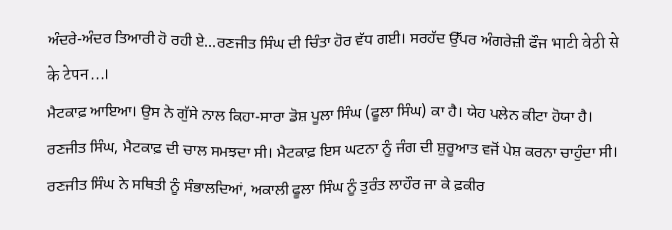ਅੰਦਰੇ-ਅੰਦਰ ਤਿਆਰੀ ਹੋ ਰਹੀ ਏ...ਰਣਜੀਤ ਸਿੰਘ ਦੀ ਚਿੰਤਾ ਹੋਰ ਵੱਧ ਗਈ। ਸਰਹੱਦ ਉੱਪਰ ਅੰਗਰੇਜ਼ੀ ਫੌਜ भाटी वेठी से के टेपन...।
ਮੈਟਕਾਫ਼ ਆਇਆ। ਉਸ ਨੇ ਗੁੱਸੇ ਨਾਲ ਕਿਹਾ-ਸਾਰਾ ਡੋਸ਼ ਪੂਲਾ ਸਿੰਘ (ਫੂਲਾ ਸਿੰਘ) ਕਾ ਹੈ। ਯੇਹ ਪਲੇਨ ਕੀਟਾ ਹੋਯਾ ਹੈ।
ਰਣਜੀਤ ਸਿੰਘ, ਮੈਟਕਾਫ਼ ਦੀ ਚਾਲ ਸਮਝਦਾ ਸੀ। ਮੈਟਕਾਫ਼ ਇਸ ਘਟਨਾ ਨੂੰ ਜੰਗ ਦੀ ਸ਼ੁਰੂਆਤ ਵਜੋਂ ਪੇਸ਼ ਕਰਨਾ ਚਾਹੁੰਦਾ ਸੀ। ਰਣਜੀਤ ਸਿੰਘ ਨੇ ਸਥਿਤੀ ਨੂੰ ਸੰਭਾਲਦਿਆਂ, ਅਕਾਲੀ ਫੂਲਾ ਸਿੰਘ ਨੂੰ ਤੁਰੰਤ ਲਾਹੌਰ ਜਾ ਕੇ ਫ਼ਕੀਰ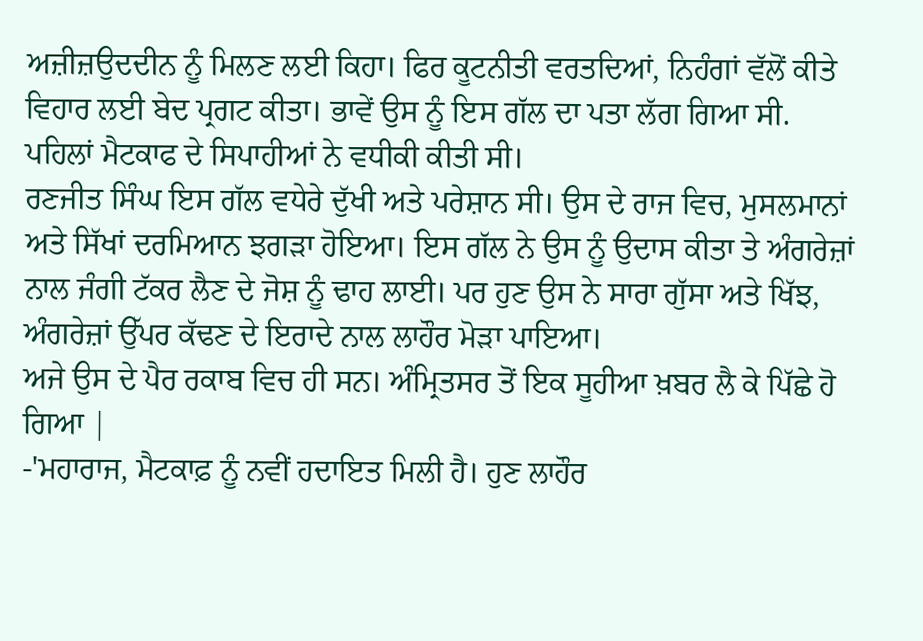ਅਜ਼ੀਜ਼ਉਦਦੀਨ ਨੂੰ ਮਿਲਣ ਲਈ ਕਿਹਾ। ਫਿਰ ਕੂਟਨੀਤੀ ਵਰਤਦਿਆਂ, ਨਿਹੰਗਾਂ ਵੱਲੋਂ ਕੀਤੇ ਵਿਹਾਰ ਲਈ ਬੇਦ ਪ੍ਰਗਟ ਕੀਤਾ। ਭਾਵੇਂ ਉਸ ਨੂੰ ਇਸ ਗੱਲ ਦਾ ਪਤਾ ਲੱਗ ਗਿਆ ਸੀ. ਪਹਿਲਾਂ ਮੈਟਕਾਫ ਦੇ ਸਿਪਾਹੀਆਂ ਨੇ ਵਧੀਕੀ ਕੀਤੀ ਸੀ।
ਰਣਜੀਤ ਸਿੰਘ ਇਸ ਗੱਲ ਵਧੇਰੇ ਦੁੱਖੀ ਅਤੇ ਪਰੇਸ਼ਾਨ ਸੀ। ਉਸ ਦੇ ਰਾਜ ਵਿਚ, ਮੁਸਲਮਾਨਾਂ ਅਤੇ ਸਿੱਖਾਂ ਦਰਮਿਆਨ ਝਗੜਾ ਹੋਇਆ। ਇਸ ਗੱਲ ਨੇ ਉਸ ਨੂੰ ਉਦਾਸ ਕੀਤਾ ਤੇ ਅੰਗਰੇਜ਼ਾਂ ਨਾਲ ਜੰਗੀ ਟੱਕਰ ਲੈਣ ਦੇ ਜੋਸ਼ ਨੂੰ ਢਾਹ ਲਾਈ। ਪਰ ਹੁਣ ਉਸ ਨੇ ਸਾਰਾ ਗੁੱਸਾ ਅਤੇ ਖਿੱਝ, ਅੰਗਰੇਜ਼ਾਂ ਉੱਪਰ ਕੱਢਣ ਦੇ ਇਰਾਦੇ ਨਾਲ ਲਾਹੌਰ ਮੋੜਾ ਪਾਇਆ।
ਅਜੇ ਉਸ ਦੇ ਪੈਰ ਰਕਾਬ ਵਿਚ ਹੀ ਸਨ। ਅੰਮ੍ਰਿਤਸਰ ਤੋਂ ਇਕ ਸੂਹੀਆ ਖ਼ਬਰ ਲੈ ਕੇ ਪਿੱਛੇ ਹੋ ਗਿਆ |
-'ਮਹਾਰਾਜ, ਮੈਟਕਾਫ਼ ਨੂੰ ਨਵੀਂ ਹਦਾਇਤ ਮਿਲੀ ਹੈ। ਹੁਣ ਲਾਹੌਰ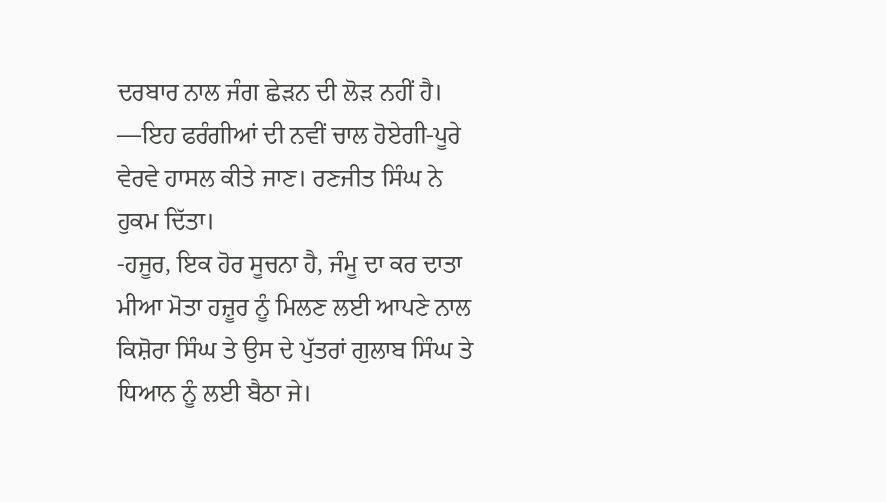ਦਰਬਾਰ ਨਾਲ ਜੰਗ ਛੇੜਨ ਦੀ ਲੋੜ ਨਹੀਂ ਹੈ।
—ਇਹ ਫਰੰਗੀਆਂ ਦੀ ਨਵੀਂ ਚਾਲ ਹੋਏਗੀ-ਪੂਰੇ ਵੇਰਵੇ ਹਾਸਲ ਕੀਤੇ ਜਾਣ। ਰਣਜੀਤ ਸਿੰਘ ਨੇ ਹੁਕਮ ਦਿੱਤਾ।
-ਹਜੂਰ, ਇਕ ਹੋਰ ਸੂਚਨਾ ਹੈ, ਜੰਮੂ ਦਾ ਕਰ ਦਾਤਾ ਮੀਆ ਮੋਤਾ ਹਜ਼ੂਰ ਨੂੰ ਮਿਲਣ ਲਈ ਆਪਣੇ ਨਾਲ ਕਿਸ਼ੋਰਾ ਸਿੰਘ ਤੇ ਉਸ ਦੇ ਪੁੱਤਰਾਂ ਗੁਲਾਬ ਸਿੰਘ ਤੇ ਧਿਆਨ ਨੂੰ ਲਈ ਬੈਠਾ ਜੇ।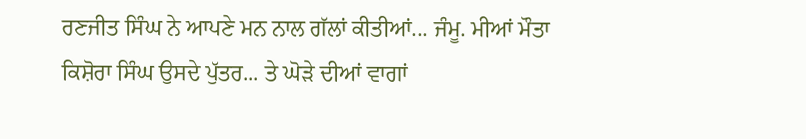ਰਣਜੀਤ ਸਿੰਘ ਨੇ ਆਪਣੇ ਮਨ ਨਾਲ ਗੱਲਾਂ ਕੀਤੀਆਂ... ਜੰਮੂ. ਮੀਆਂ ਮੌਤਾ ਕਿਸ਼ੋਰਾ ਸਿੰਘ ਉਸਦੇ ਪੁੱਤਰ... ਤੇ ਘੋੜੇ ਦੀਆਂ ਵਾਗਾਂ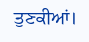ਤੁਣਕੀਆਂ।